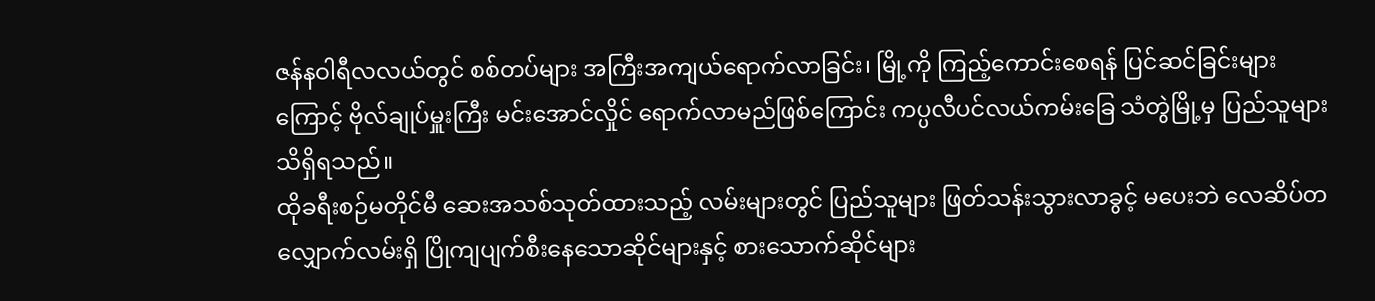ဇန်နဝါရီလလယ်တွင် စစ်တပ်များ အကြီးအကျယ်ရောက်လာခြင်း၊ မြို့ကို ကြည့်ကောင်းစေရန် ပြင်ဆင်ခြင်းများကြောင့် ဗိုလ်ချုပ်မှူးကြီး မင်းအောင်လှိုင် ရောက်လာမည်ဖြစ်ကြောင်း ကပ္ပလီပင်လယ်ကမ်းခြေ သံတွဲမြို့မှ ပြည်သူများ သိရှိရသည်။
ထိုခရီးစဉ်မတိုင်မီ ဆေးအသစ်သုတ်ထားသည့် လမ်းများတွင် ပြည်သူများ ဖြတ်သန်းသွားလာခွင့် မပေးဘဲ လေဆိပ်တလျှောက်လမ်းရှိ ပြိုကျပျက်စီးနေသောဆိုင်များနှင့် စားသောက်ဆိုင်များ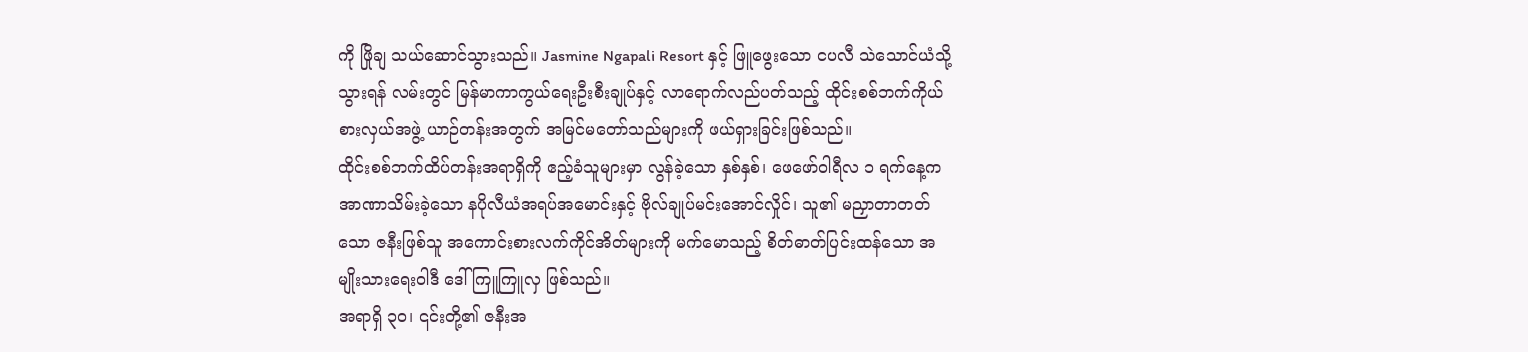ကို ဖြိုချ သယ်ဆောင်သွားသည်။ Jasmine Ngapali Resort နှင့် ဖြူဖွေးသော ငပလီ သဲသောင်ယံသို့သွားရန် လမ်းတွင် မြန်မာကာကွယ်ရေးဦးစီးချုပ်နှင့် လာရောက်လည်ပတ်သည့် ထိုင်းစစ်ဘက်ကိုယ်စားလှယ်အဖွဲ့ ယာဉ်တန်းအတွက် အမြင်မတော်သည်များကို ဖယ်ရှားခြင်းဖြစ်သည်။
ထိုင်းစစ်ဘက်ထိပ်တန်းအရာရှိကို ဧည့်ခံသူများမှာ လွန်ခဲ့သော နှစ်နှစ်၊ ဖေဖော်ဝါရီလ ၁ ရက်နေ့က အာဏာသိမ်းခဲ့သော နပိုလီယံအရပ်အမောင်းနှင့် ဗိုလ်ချုပ်မင်းအောင်လှိုင်၊ သူ၏ မညှာတာတတ်သော ဇနီးဖြစ်သူ အကောင်းစားလက်ကိုင်အိတ်များကို မက်မောသည့် စိတ်ဓာတ်ပြင်းထန်သော အမျိုးသားရေးဝါဒီ ဒေါ်ကြူကြူလှ ဖြစ်သည်။
အရာရှိ ၃၀၊ ၎င်းတို့၏ ဇနီးအ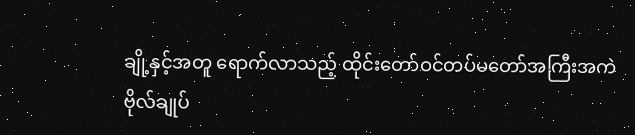ချို့နှင့်အတူ ရောက်လာသည့် ထိုင်းတော်ဝင်တပ်မတော်အကြီးအကဲ ဗိုလ်ချုပ်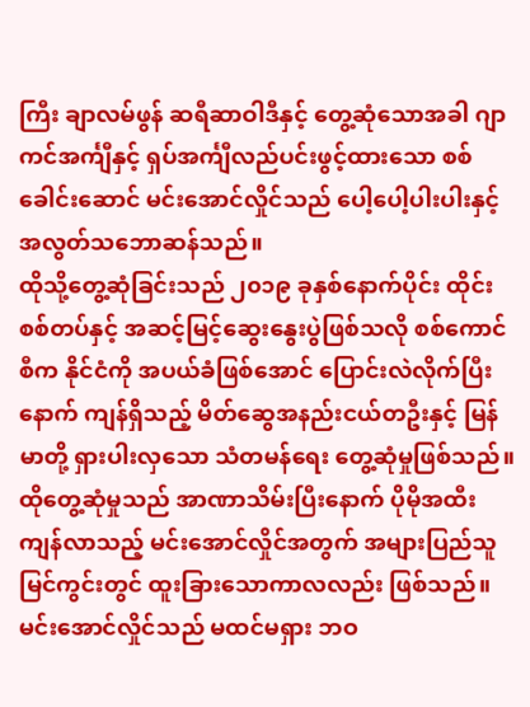ကြီး ချာလမ်ဖွန် ဆရီဆာဝါဒီနှင့် တွေ့ဆုံသောအခါ ဂျာကင်အင်္ကျီနှင့် ရှပ်အင်္ကျီလည်ပင်းဖွင့်ထားသော စစ်ခေါင်းဆောင် မင်းအောင်လှိုင်သည် ပေါ့ပေါ့ပါးပါးနှင့် အလွတ်သဘောဆန်သည်။
ထိုသို့တွေ့ဆုံခြင်းသည် ၂၀၁၉ ခုနှစ်နောက်ပိုင်း ထိုင်းစစ်တပ်နှင့် အဆင့်မြင့်ဆွေးနွေးပွဲဖြစ်သလို စစ်ကောင်စီက နိုင်ငံကို အပယ်ခံဖြစ်အောင် ပြောင်းလဲလိုက်ပြီးနောက် ကျန်ရှိသည့် မိတ်ဆွေအနည်းငယ်တဦးနှင့် မြန်မာတို့ ရှားပါးလှသော သံတမန်ရေး တွေ့ဆုံမှုဖြစ်သည်။
ထိုတွေ့ဆုံမှုသည် အာဏာသိမ်းပြီးနောက် ပိုမိုအထီးကျန်လာသည့် မင်းအောင်လှိုင်အတွက် အများပြည်သူမြင်ကွင်းတွင် ထူးခြားသောကာလလည်း ဖြစ်သည်။
မင်းအောင်လှိုင်သည် မထင်မရှား ဘဝ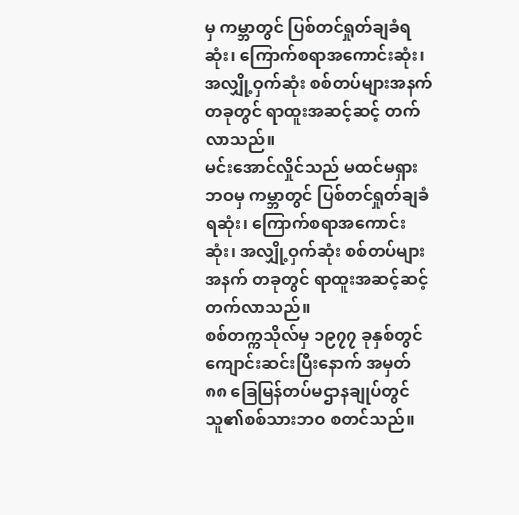မှ ကမ္ဘာတွင် ပြစ်တင်ရှုတ်ချခံရဆုံး၊ ကြောက်စရာအကောင်းဆုံး၊ အလျှို့ဝှက်ဆုံး စစ်တပ်များအနက် တခုတွင် ရာထူးအဆင့်ဆင့် တက်လာသည်။
မင်းအောင်လှိုင်သည် မထင်မရှား ဘဝမှ ကမ္ဘာတွင် ပြစ်တင်ရှုတ်ချခံရဆုံး၊ ကြောက်စရာအကောင်းဆုံး၊ အလျှို့ဝှက်ဆုံး စစ်တပ်များအနက် တခုတွင် ရာထူးအဆင့်ဆင့် တက်လာသည်။
စစ်တက္ကသိုလ်မှ ၁၉၇၇ ခုနှစ်တွင် ကျောင်းဆင်းပြီးနောက် အမှတ် ၈၈ ခြေမြန်တပ်မဌာနချုပ်တွင် သူ၏စစ်သားဘဝ စတင်သည်။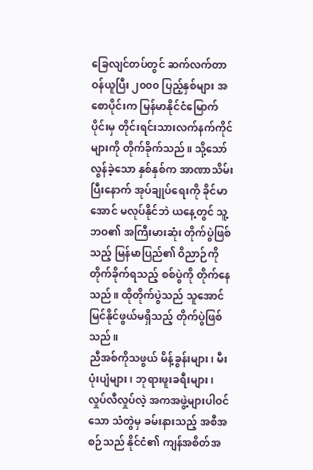ခြေလျင်တပ်တွင် ဆက်လက်တာဝန်ယူပြီး ၂၀၀၀ ပြည့်နှစ်များ အစောပိုင်းက မြန်မာနိုင်ငံမြောက်ပိုင်းမှ တိုင်းရင်းသားလက်နက်ကိုင်များကို တိုက်ခိုက်သည်။ သို့သော် လွန်ခဲ့သော နှစ်နှစ်က အာဏာသိမ်းပြီးနောက် အုပ်ချုပ်ရေးကို ခိုင်မာအောင် မလုပ်နိုင်ဘဲ ယနေ့တွင် သူ့ဘဝ၏ အကြီးမားဆုံး တိုက်ပွဲဖြစ်သည့် မြန်မာပြည်၏ ဝိညာဉ်ကို တိုက်ခိုက်ရသည့် စစ်ပွဲကို တိုက်နေသည်။ ထိုတိုက်ပွဲသည် သူအောင်မြင်နိုင်ဖွယ်မရှိသည့် တိုက်ပွဲဖြစ်သည်။
ညီအစ်ကိုသဖွယ် မိန့်ခွန်းများ၊ မီးပုံးပျံများ၊ ဘုရားဖူးခရီးများ၊ လှုပ်လီလှုပ်လဲ့ အကအဖွဲ့များပါဝင်သော သံတွဲမှ ခမ်းနားသည့် အစီအစဉ်သည် နိုင်ငံ၏ ကျန်အစိတ်အ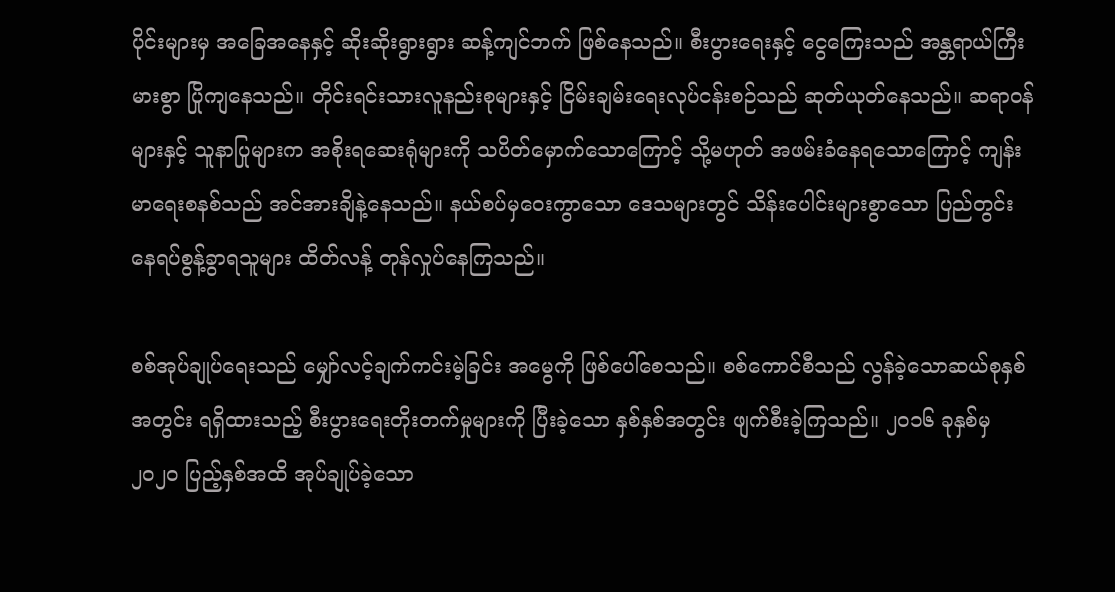ပိုင်းများမှ အခြေအနေနှင့် ဆိုးဆိုးရွားရွား ဆန့်ကျင်ဘက် ဖြစ်နေသည်။ စီးပွားရေးနှင့် ငွေကြေးသည် အန္တရာယ်ကြီးမားစွာ ပြိုကျနေသည်။ တိုင်းရင်းသားလူနည်းစုများနှင့် ငြိမ်းချမ်းရေးလုပ်ငန်းစဉ်သည် ဆုတ်ယုတ်နေသည်။ ဆရာဝန်များနှင့် သူနာပြုများက အစိုးရဆေးရုံများကို သပိတ်မှောက်သောကြောင့် သို့မဟုတ် အဖမ်းခံနေရသောကြောင့် ကျန်းမာရေးစနစ်သည် အင်အားချိနဲ့နေသည်။ နယ်စပ်မှဝေးကွာသော ဒေသများတွင် သိန်းပေါင်းများစွာသော ပြည်တွင်းနေရပ်စွန့်ခွာရသူများ ထိတ်လန့် တုန်လှုပ်နေကြသည်။

စစ်အုပ်ချုပ်ရေးသည် မျှော်လင့်ချက်ကင်းမဲ့ခြင်း အမွေကို ဖြစ်ပေါ်စေသည်။ စစ်ကောင်စီသည် လွန်ခဲ့သောဆယ်စုနှစ်အတွင်း ရရှိထားသည့် စီးပွားရေးတိုးတက်မှုများကို ပြီးခဲ့သော နှစ်နှစ်အတွင်း ဖျက်စီးခဲ့ကြသည်။ ၂၀၁၆ ခုနှစ်မှ ၂၀၂၀ ပြည့်နှစ်အထိ အုပ်ချုပ်ခဲ့သော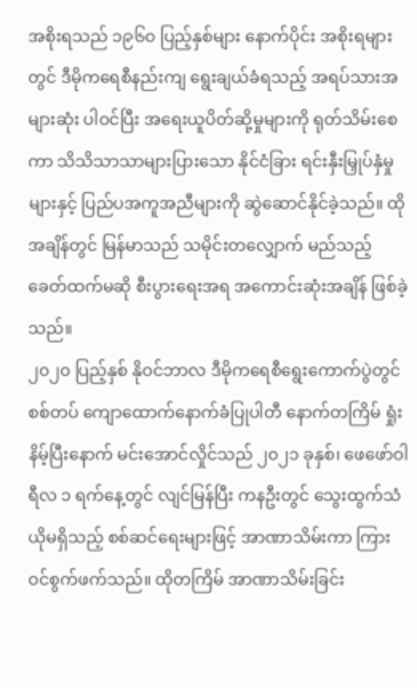အစိုးရသည် ၁၉၆၀ ပြည့်နှစ်များ နောက်ပိုင်း အစိုးရများတွင် ဒီမိုကရေစီနည်းကျ ရွေးချယ်ခံရသည့် အရပ်သားအများဆုံး ပါဝင်ပြီး အရေးယူပိတ်ဆို့မှုများကို ရုတ်သိမ်းစေကာ သိသိသာသာများပြားသော နိုင်ငံခြား ရင်းနှီးမြှုပ်နှံမှုများနှင့် ပြည်ပအကူအညီများကို ဆွဲဆောင်နိုင်ခဲ့သည်။ ထိုအချိန်တွင် မြန်မာသည် သမိုင်းတလျှောက် မည်သည့်ခေတ်ထက်မဆို စီးပွားရေးအရ အကောင်းဆုံးအချိန် ဖြစ်ခဲ့သည်။
၂၀၂၀ ပြည့်နှစ် နိုဝင်ဘာလ ဒီမိုကရေစီရွေးကောက်ပွဲတွင် စစ်တပ် ကျောထောက်နောက်ခံပြုပါတီ နောက်တကြိမ် ရှုံးနိမ့်ပြီးနောက် မင်းအောင်လှိုင်သည် ၂၀၂၁ ခုနှစ်၊ ဖေဖော်ဝါရီလ ၁ ရက်နေ့တွင် လျင်မြန်ပြီး ကနဦးတွင် သွေးထွက်သံယိုမရှိသည့် စစ်ဆင်ရေးများဖြင့် အာဏာသိမ်းကာ ကြားဝင်စွက်ဖက်သည်။ ထိုတကြိမ် အာဏာသိမ်းခြင်း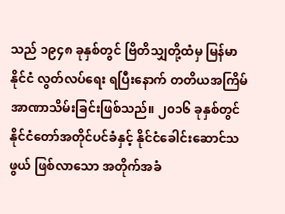သည် ၁၉၄၈ ခုနှစ်တွင် ဗြိတိသျှတို့ထံမှ မြန်မာနိုင်ငံ လွတ်လပ်ရေး ရပြီးနောက် တတိယအကြိမ် အာဏာသိမ်းခြင်းဖြစ်သည်။ ၂၀၁၆ ခုနှစ်တွင် နိုင်ငံတော်အတိုင်ပင်ခံနှင့် နိုင်ငံခေါင်းဆောင်သဖွယ် ဖြစ်လာသော အတိုက်အခံ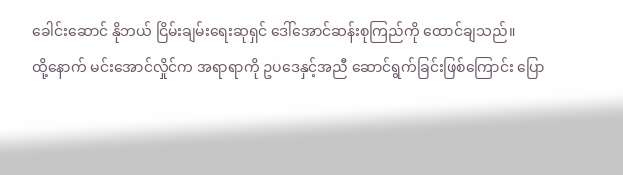ခေါင်းဆောင် နိုဘယ် ငြိမ်းချမ်းရေးဆုရှင် ဒေါ်အောင်ဆန်းစုကြည်ကို ထောင်ချသည်။
ထို့နောက် မင်းအောင်လှိုင်က အရာရာကို ဥပဒေနှင့်အညီ ဆောင်ရွက်ခြင်းဖြစ်ကြောင်း ပြော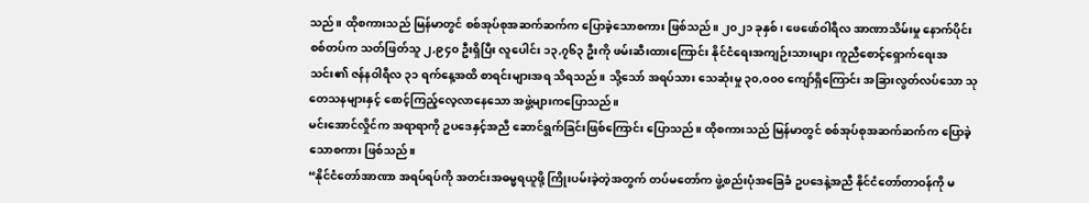သည်။ ထိုစကားသည် မြန်မာတွင် စစ်အုပ်စုအဆက်ဆက်က ပြောခဲ့သောစကား ဖြစ်သည်။ ၂၀၂၁ ခုနှစ်၊ ဖေဖော်ဝါရီလ အာဏာသိမ်းမှု နောက်ပိုင်း စစ်တပ်က သတ်ဖြတ်သူ ၂,၉၄၀ ဦးရှိပြီး လူပေါင်း ၁၃,၇၆၃ ဦးကို ဖမ်းဆီးထားကြောင်း နိုင်ငံရေးအကျဉ်းသားများ ကူညီစောင့်ရှောက်ရေးအသင်း၏ ဇန်နဝါရီလ ၃၁ ရက်နေ့အထိ စာရင်းများအရ သိရသည်။ သို့သော် အရပ်သား သေဆုံးမှု ၃၀,၀၀၀ ကျော်ရှိကြောင်း အခြားလွတ်လပ်သော သုတေသနများနှင့် စောင့်ကြည့်လေ့လာနေသော အဖွဲ့များကပြောသည်။
မင်းအောင်လှိုင်က အရာရာကို ဥပဒေနှင့်အညီ ဆောင်ရွက်ခြင်းဖြစ်ကြောင်း ပြောသည်။ ထိုစကားသည် မြန်မာတွင် စစ်အုပ်စုအဆက်ဆက်က ပြောခဲ့သောစကား ဖြစ်သည်။
“နိုင်ငံတော်အာဏာ အရပ်ရပ်ကို အတင်းအဓမ္မရယူဖို့ ကြိုးပမ်းခဲ့တဲ့အတွက် တပ်မတော်က ဖွဲ့စည်းပုံအခြေခံ ဥပဒေနဲ့အညီ နိုင်ငံတော်တာဝန်ကို မ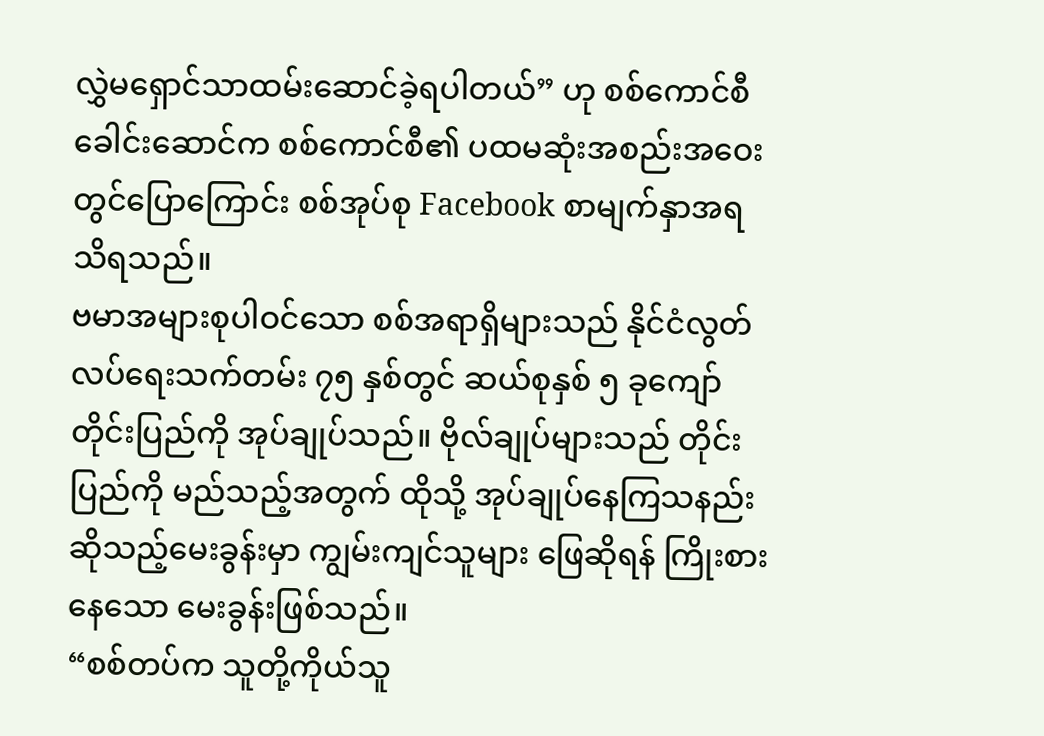လွှဲမရှောင်သာထမ်းဆောင်ခဲ့ရပါတယ်” ဟု စစ်ကောင်စီခေါင်းဆောင်က စစ်ကောင်စီ၏ ပထမဆုံးအစည်းအဝေးတွင်ပြောကြောင်း စစ်အုပ်စု Facebook စာမျက်နှာအရ သိရသည်။
ဗမာအများစုပါဝင်သော စစ်အရာရှိများသည် နိုင်ငံလွတ်လပ်ရေးသက်တမ်း ၇၅ နှစ်တွင် ဆယ်စုနှစ် ၅ ခုကျော် တိုင်းပြည်ကို အုပ်ချုပ်သည်။ ဗိုလ်ချုပ်များသည် တိုင်းပြည်ကို မည်သည့်အတွက် ထိုသို့ အုပ်ချုပ်နေကြသနည်း ဆိုသည့်မေးခွန်းမှာ ကျွမ်းကျင်သူများ ဖြေဆိုရန် ကြိုးစားနေသော မေးခွန်းဖြစ်သည်။
“စစ်တပ်က သူတို့ကိုယ်သူ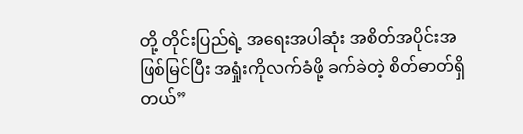တို့ တိုင်းပြည်ရဲ့ အရေးအပါဆုံး အစိတ်အပိုင်းအဖြစ်မြင်ပြီး အရှုံးကိုလက်ခံဖို့ ခက်ခဲတဲ့ စိတ်ဓာတ်ရှိတယ်”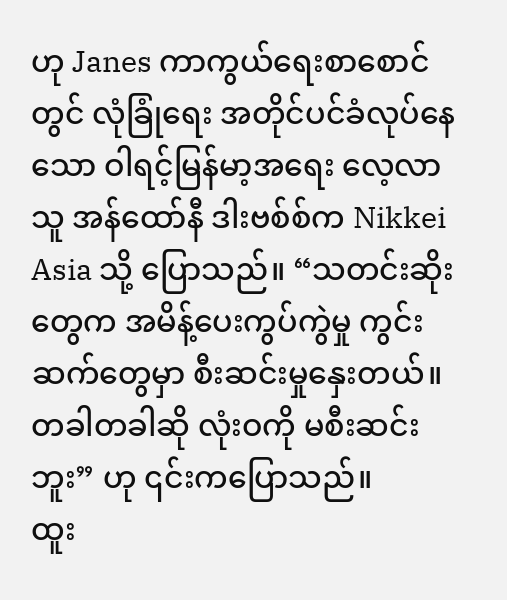ဟု Janes ကာကွယ်ရေးစာစောင်တွင် လုံခြုံရေး အတိုင်ပင်ခံလုပ်နေသော ဝါရင့်မြန်မာ့အရေး လေ့လာသူ အန်ထော်နီ ဒါးဗစ်စ်က Nikkei Asia သို့ ပြောသည်။ “သတင်းဆိုးတွေက အမိန့်ပေးကွပ်ကွဲမှု ကွင်းဆက်တွေမှာ စီးဆင်းမှုနှေးတယ်။ တခါတခါဆို လုံးဝကို မစီးဆင်းဘူး” ဟု ၎င်းကပြောသည်။
ထူး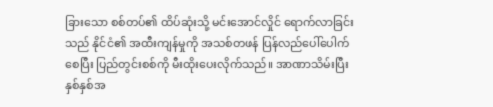ခြားသော စစ်တပ်၏ ထိပ်ဆုံးသို့ မင်းအောင်လှိုင် ရောက်လာခြင်းသည် နိုင်ငံ၏ အထီးကျန်မှုကို အသစ်တဖန် ပြန်လည်ပေါ်ပေါက်စေပြီး ပြည်တွင်းစစ်ကို မီးထိုးပေးလိုက်သည်။ အာဏာသိမ်းပြီး နှစ်နှစ်အ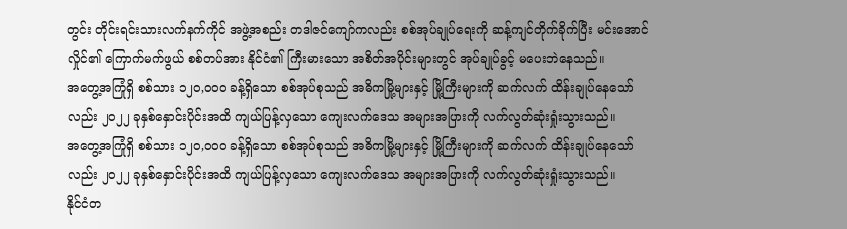တွင်း တိုင်းရင်းသားလက်နက်ကိုင် အဖွဲ့အစည်း တဒါဇင်ကျော်ကလည်း စစ်အုပ်ချုပ်ရေးကို ဆန့်ကျင်တိုက်ခိုက်ပြီး မင်းအောင်လှိုင်၏ ကြောက်မက်ဖွယ် စစ်တပ်အား နိုင်ငံ၏ ကြီးမားသော အစိတ်အပိုင်းများတွင် အုပ်ချုပ်ခွင့် မပေးဘဲနေသည်။
အတွေ့အကြုံရှိ စစ်သား ၁၂၀,၀၀၀ ခန့်ရှိသော စစ်အုပ်စုသည် အဓိကမြို့များနှင့် မြို့ကြီးများကို ဆက်လက် ထိန်းချုပ်နေသော်လည်း ၂၀၂၂ ခုနှစ်နှောင်းပိုင်းအထိ ကျယ်ပြန့်လှသော ကျေးလက်ဒေသ အများအပြားကို လက်လွတ်ဆုံးရှုံးသွားသည်။
အတွေ့အကြုံရှိ စစ်သား ၁၂၀,၀၀၀ ခန့်ရှိသော စစ်အုပ်စုသည် အဓိကမြို့များနှင့် မြို့ကြီးများကို ဆက်လက် ထိန်းချုပ်နေသော်လည်း ၂၀၂၂ ခုနှစ်နှောင်းပိုင်းအထိ ကျယ်ပြန့်လှသော ကျေးလက်ဒေသ အများအပြားကို လက်လွတ်ဆုံးရှုံးသွားသည်။
နိုင်ငံတ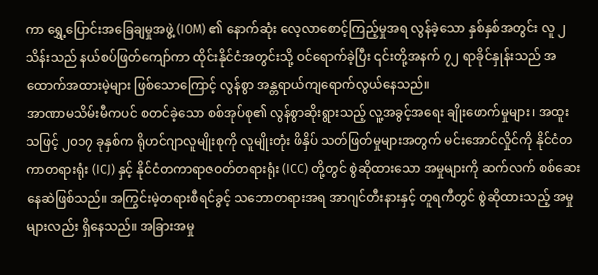ကာ ရွှေ့ပြောင်းအခြေချမှုအဖွဲ့ (IOM) ၏ နောက်ဆုံး လေ့လာစောင့်ကြည့်မှုအရ လွန်ခဲ့သော နှစ်နှစ်အတွင်း လူ ၂ သိန်းသည် နယ်စပ်ဖြတ်ကျော်ကာ ထိုင်းနိုင်ငံအတွင်းသို့ ဝင်ရောက်ခဲ့ပြီး ၎င်းတို့အနက် ၇၂ ရာခိုင်နှုန်းသည် အထောက်အထားမဲ့များ ဖြစ်သောကြောင့် လွန်စွာ အန္တရာယ်ကျရောက်လွယ်နေသည်။
အာဏာမသိမ်းမီကပင် စတင်ခဲ့သော စစ်အုပ်စု၏ လွန်စွာဆိုးရွားသည့် လူ့အခွင့်အရေး ချိုးဖောက်မှုများ၊ အထူးသဖြင့် ၂၀၁၇ ခုနှစ်က ရိုဟင်ဂျာလူမျိုးစုကို လူမျိုးတုံး ဖိနှိပ် သတ်ဖြတ်မှုများအတွက် မင်းအောင်လှိုင်ကို နိုင်ငံတကာတရားရုံး (ICJ) နှင့် နိုင်ငံတကာရာဇဝတ်တရားရုံး (ICC) တို့တွင် စွဲဆိုထားသော အမှုများကို ဆက်လက် စစ်ဆေးနေဆဲဖြစ်သည်။ အကြွင်းမဲ့တရားစီရင်ခွင့် သဘောတရားအရ အာဂျင်တီးနားနှင့် တူရကီတွင် စွဲဆိုထားသည့် အမှုများလည်း ရှိနေသည်။ အခြားအမှု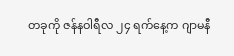တခုကို ဇန်နဝါရီလ ၂၄ ရက်နေ့က ဂျာမနီ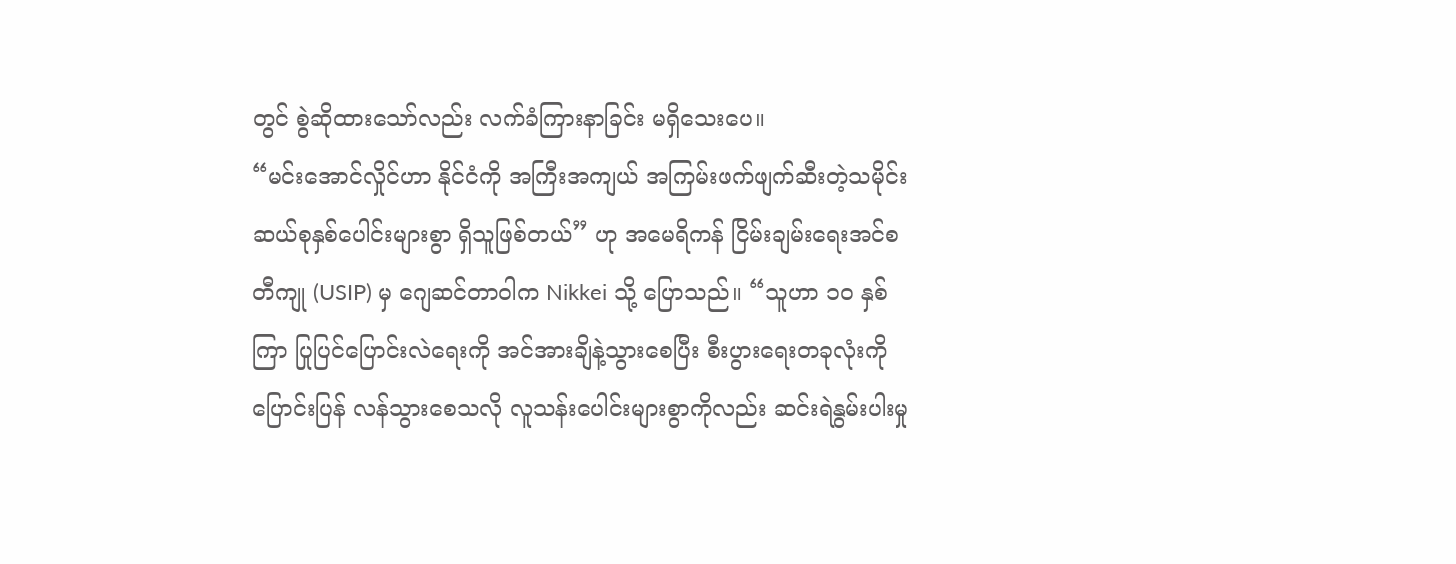တွင် စွဲဆိုထားသော်လည်း လက်ခံကြားနာခြင်း မရှိသေးပေ။
“မင်းအောင်လှိုင်ဟာ နိုင်ငံကို အကြီးအကျယ် အကြမ်းဖက်ဖျက်ဆီးတဲ့သမိုင်း ဆယ်စုနှစ်ပေါင်းများစွာ ရှိသူဖြစ်တယ်” ဟု အမေရိကန် ငြိမ်းချမ်းရေးအင်စတီကျု (USIP) မှ ဂျေဆင်တာဝါက Nikkei သို့ ပြောသည်။ “သူဟာ ၁၀ နှစ်ကြာ ပြုပြင်ပြောင်းလဲရေးကို အင်အားချိနဲ့သွားစေပြီး စီးပွားရေးတခုလုံးကို ပြောင်းပြန် လန်သွားစေသလို လူသန်းပေါင်းများစွာကိုလည်း ဆင်းရဲနွမ်းပါးမှု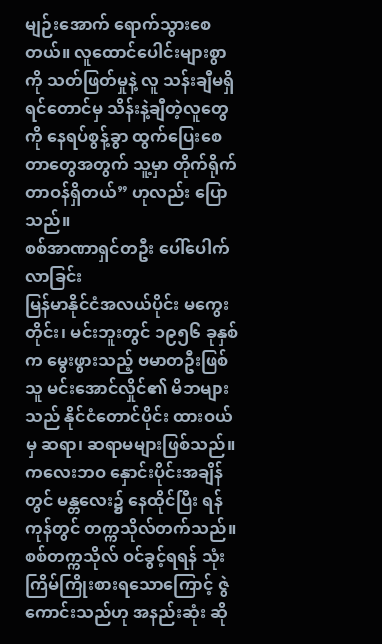မျဉ်းအောက် ရောက်သွားစေတယ်။ လူထောင်ပေါင်းများစွာကို သတ်ဖြတ်မှုနဲ့ လူ သန်းချီမရှိရင်တောင်မှ သိန်းနဲ့ချီတဲ့လူတွေကို နေရပ်စွန့်ခွာ ထွက်ပြေးစေတာတွေအတွက် သူ့မှာ တိုက်ရိုက်တာဝန်ရှိတယ်” ဟုလည်း ပြောသည်။
စစ်အာဏာရှင်တဦး ပေါ်ပေါက်လာခြင်း
မြန်မာနိုင်ငံအလယ်ပိုင်း မကွေးတိုင်း၊ မင်းဘူးတွင် ၁၉၅၆ ခုနှစ်က မွေးဖွားသည့် ဗမာတဦးဖြစ်သူ မင်းအောင်လှိုင်၏ မိဘများသည် နိုင်ငံတောင်ပိုင်း ထားဝယ်မှ ဆရာ၊ ဆရာမများဖြစ်သည်။ ကလေးဘဝ နှောင်းပိုင်းအချိန်တွင် မန္တလေး၌ နေထိုင်ပြီး ရန်ကုန်တွင် တက္ကသိုလ်တက်သည်။ စစ်တက္ကသိုလ် ဝင်ခွင့်ရရန် သုံးကြိမ်ကြိုးစားရသောကြောင့် ဇွဲကောင်းသည်ဟု အနည်းဆုံး ဆို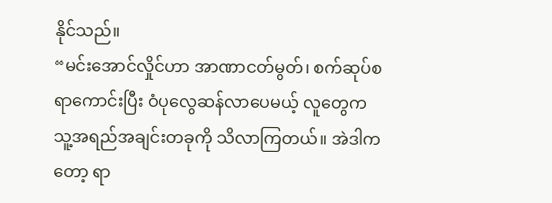နိုင်သည်။
“မင်းအောင်လှိုင်ဟာ အာဏာငတ်မွတ်၊ စက်ဆုပ်စရာကောင်းပြီး ဝံပုလွေဆန်လာပေမယ့် လူတွေက သူ့အရည်အချင်းတခုကို သိလာကြတယ်။ အဲဒါကတော့ ရာ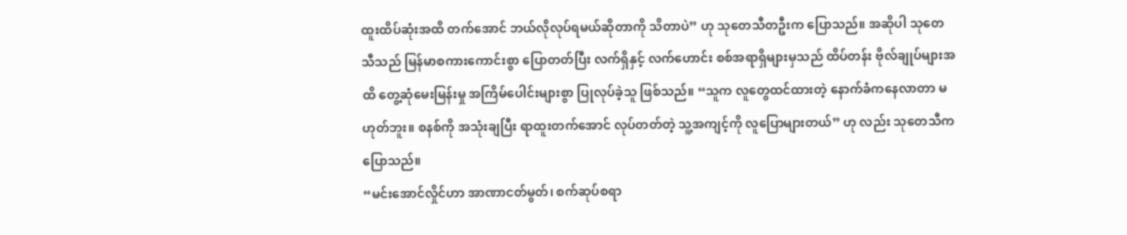ထူးထိပ်ဆုံးအထိ တက်အောင် ဘယ်လိုလုပ်ရမယ်ဆိုတာကို သိတာပဲ” ဟု သုတေသီတဦးက ပြောသည်။ အဆိုပါ သုတေသီသည် မြန်မာစကားကောင်းစွာ ပြောတတ်ပြီး လက်ရှိနှင့် လက်ဟောင်း စစ်အရာရှိများမှသည် ထိပ်တန်း ဗိုလ်ချုပ်များအထိ တွေ့ဆုံမေးမြန်းမှု အကြိမ်ပေါင်းများစွာ ပြုလုပ်ခဲ့သူ ဖြစ်သည်။ “သူက လူတွေထင်ထားတဲ့ နောက်ခံကနေလာတာ မဟုတ်ဘူး။ စနစ်ကို အသုံးချပြီး ရာထူးတက်အောင် လုပ်တတ်တဲ့ သူ့အကျင့်ကို လူပြောများတယ်” ဟု လည်း သုတေသီကပြောသည်။
“မင်းအောင်လှိုင်ဟာ အာဏာငတ်မွတ်၊ စက်ဆုပ်စရာ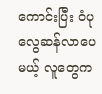ကောင်းပြီး ဝံပုလွေဆန်လာပေမယ့် လူတွေက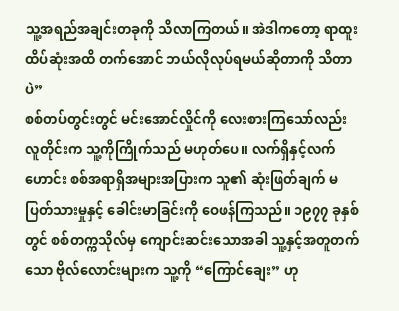သူ့အရည်အချင်းတခုကို သိလာကြတယ်။ အဲဒါကတော့ ရာထူးထိပ်ဆုံးအထိ တက်အောင် ဘယ်လိုလုပ်ရမယ်ဆိုတာကို သိတာပဲ”
စစ်တပ်တွင်းတွင် မင်းအောင်လှိုင်ကို လေးစားကြသော်လည်း လူတိုင်းက သူ့ကိုကြိုက်သည် မဟုတ်ပေ။ လက်ရှိနှင့်လက်ဟောင်း စစ်အရာရှိအများအပြားက သူ၏ ဆုံးဖြတ်ချက် မပြတ်သားမှုနှင့် ခေါင်းမာခြင်းကို ဝေဖန်ကြသည်။ ၁၉၇၇ ခုနှစ်တွင် စစ်တက္ကသိုလ်မှ ကျောင်းဆင်းသောအခါ သူ့နှင့်အတူတက်သော ဗိုလ်လောင်းများက သူ့ကို “ကြောင်ချေး” ဟု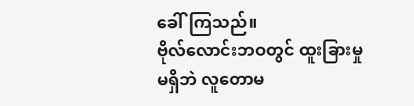ခေါ်ကြသည်။
ဗိုလ်လောင်းဘဝတွင် ထူးခြားမှုမရှိဘဲ လူတောမ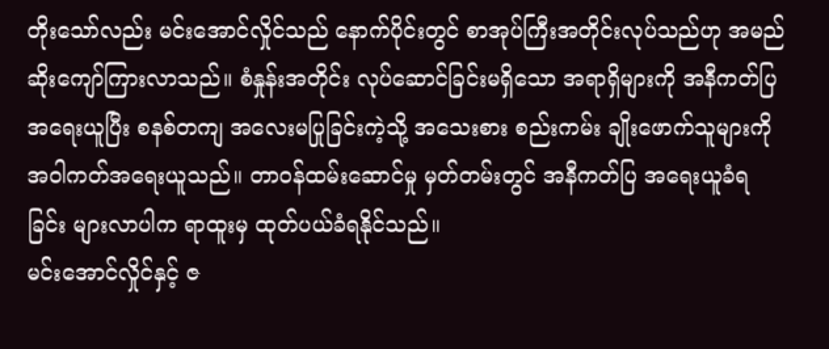တိုးသော်လည်း မင်းအောင်လှိုင်သည် နောက်ပိုင်းတွင် စာအုပ်ကြီးအတိုင်းလုပ်သည်ဟု အမည်ဆိုးကျော်ကြားလာသည်။ စံနှုန်းအတိုင်း လုပ်ဆောင်ခြင်းမရှိသော အရာရှိများကို အနီကတ်ပြ အရေးယူပြီး စနစ်တကျ အလေးမပြုခြင်းကဲ့သို့ အသေးစား စည်းကမ်း ချိုးဖောက်သူများကို အဝါကတ်အရေးယူသည်။ တာဝန်ထမ်းဆောင်မှု မှတ်တမ်းတွင် အနီကတ်ပြ အရေးယူခံရခြင်း များလာပါက ရာထူးမှ ထုတ်ပယ်ခံရနိုင်သည်။
မင်းအောင်လှိုင်နှင့် ဇ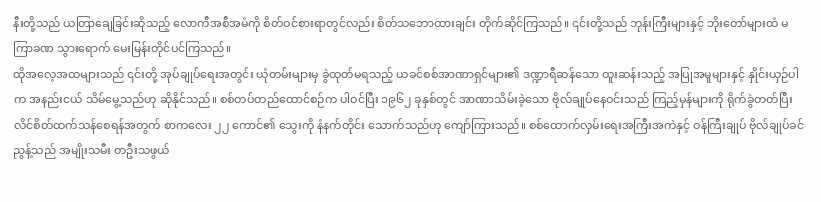နီးတို့သည် ယတြာချေခြင်းဆိုသည့် လောကီအစီအမံကို စိတ်ဝင်စားရာတွင်လည်း စိတ်သဘောထားချင်း တိုက်ဆိုင်ကြသည်။ ၎င်းတို့သည် ဘုန်းကြီးများနှင့် ဘိုးတော်များထံ မကြာခဏ သွားရောက် မေးမြန်းတိုင်ပင်ကြသည်။
ထိုအလေ့အထများသည် ၎င်းတို့ အုပ်ချုပ်ရေးအတွင်း ယုံတမ်းများမှ ခွဲထုတ်မရသည့် ယခင်စစ်အာဏာရှင်များ၏ ဒဏ္ဍာရီဆန်သော ထူးဆန်းသည့် အပြုအမူများနှင့် နှိုင်းယှဉ်ပါက အနည်းငယ် သိမ်မွေ့သည်ဟု ဆိုနိုင်သည်။ စစ်တပ်တည်ထောင်စဉ်က ပါဝင်ပြီး ၁၉၆၂ ခုနှစ်တွင် အာဏာသိမ်းခဲ့သော ဗိုလ်ချုပ်နေဝင်းသည် ကြည့်မှန်များကို ရိုက်ခွဲတတ်ပြီး လိင်စိတ်ထက်သန်စေရန်အတွက် စာကလေး ၂၂ ကောင်၏ သွေးကို နံနက်တိုင်း သောက်သည်ဟု ကျော်ကြားသည်။ စစ်ထောက်လှမ်းရေးအကြီးအကဲနှင့် ဝန်ကြီးချုပ် ဗိုလ်ချုပ်ခင်ညွန့်သည် အမျိုးသမီး တဦးသဖွယ်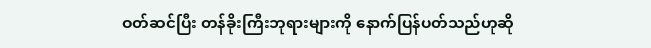ဝတ်ဆင်ပြီး တန်ခိုးကြီးဘုရားများကို နောက်ပြန်ပတ်သည်ဟုဆို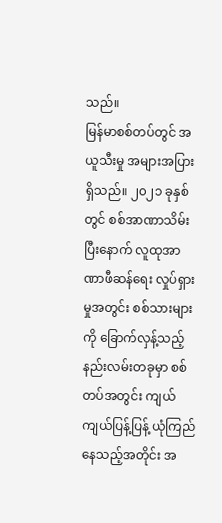သည်။
မြန်မာစစ်တပ်တွင် အယူသီးမှု အများအပြား ရှိသည်။ ၂၀၂၁ ခုနှစ်တွင် စစ်အာဏာသိမ်းပြီးနောက် လူထုအာဏာဖီဆန်ရေး လှုပ်ရှားမှုအတွင်း စစ်သားများကို ခြောက်လှန့်သည့် နည်းလမ်းတခုမှာ စစ်တပ်အတွင်း ကျယ်ကျယ်ပြန့်ပြန့် ယုံကြည်နေသည့်အတိုင်း အ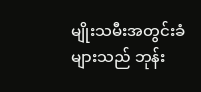မျိုးသမီးအတွင်းခံများသည် ဘုန်း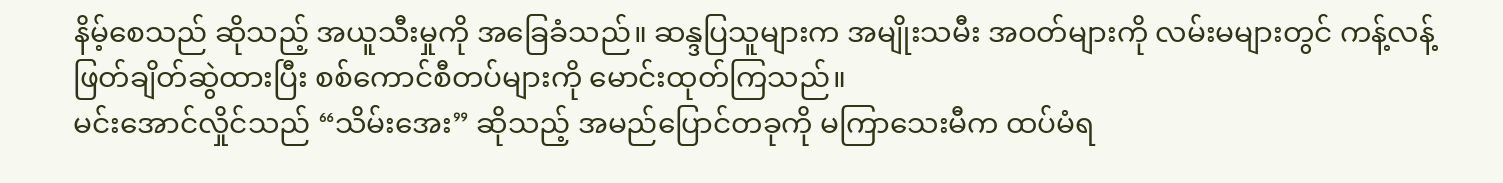နိမ့်စေသည် ဆိုသည့် အယူသီးမှုကို အခြေခံသည်။ ဆန္ဒပြသူများက အမျိုးသမီး အဝတ်များကို လမ်းမများတွင် ကန့်လန့်ဖြတ်ချိတ်ဆွဲထားပြီး စစ်ကောင်စီတပ်များကို မောင်းထုတ်ကြသည်။
မင်းအောင်လှိုင်သည် “သိမ်းအေး” ဆိုသည့် အမည်ပြောင်တခုကို မကြာသေးမီက ထပ်မံရ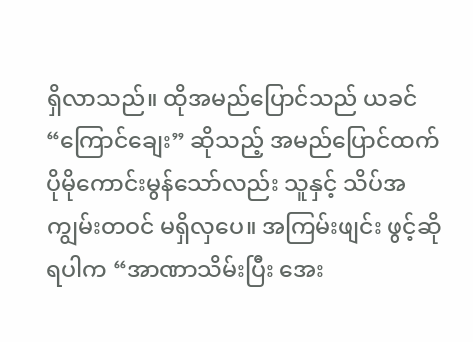ရှိလာသည်။ ထိုအမည်ပြောင်သည် ယခင် “ကြောင်ချေး” ဆိုသည့် အမည်ပြောင်ထက် ပိုမိုကောင်းမွန်သော်လည်း သူနှင့် သိပ်အကျွမ်းတဝင် မရှိလှပေ။ အကြမ်းဖျင်း ဖွင့်ဆိုရပါက “အာဏာသိမ်းပြီး အေး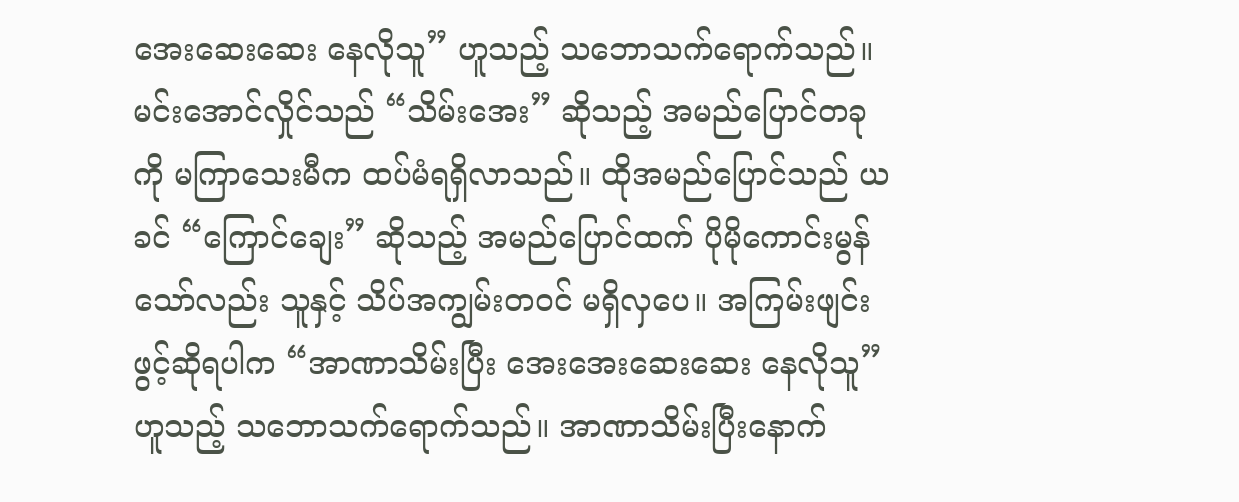အေးဆေးဆေး နေလိုသူ” ဟူသည့် သဘောသက်ရောက်သည်။
မင်းအောင်လှိုင်သည် “သိမ်းအေး” ဆိုသည့် အမည်ပြောင်တခုကို မကြာသေးမီက ထပ်မံရရှိလာသည်။ ထိုအမည်ပြောင်သည် ယခင် “ကြောင်ချေး” ဆိုသည့် အမည်ပြောင်ထက် ပိုမိုကောင်းမွန်သော်လည်း သူနှင့် သိပ်အကျွမ်းတဝင် မရှိလှပေ။ အကြမ်းဖျင်း ဖွင့်ဆိုရပါက “အာဏာသိမ်းပြီး အေးအေးဆေးဆေး နေလိုသူ” ဟူသည့် သဘောသက်ရောက်သည်။ အာဏာသိမ်းပြီးနောက်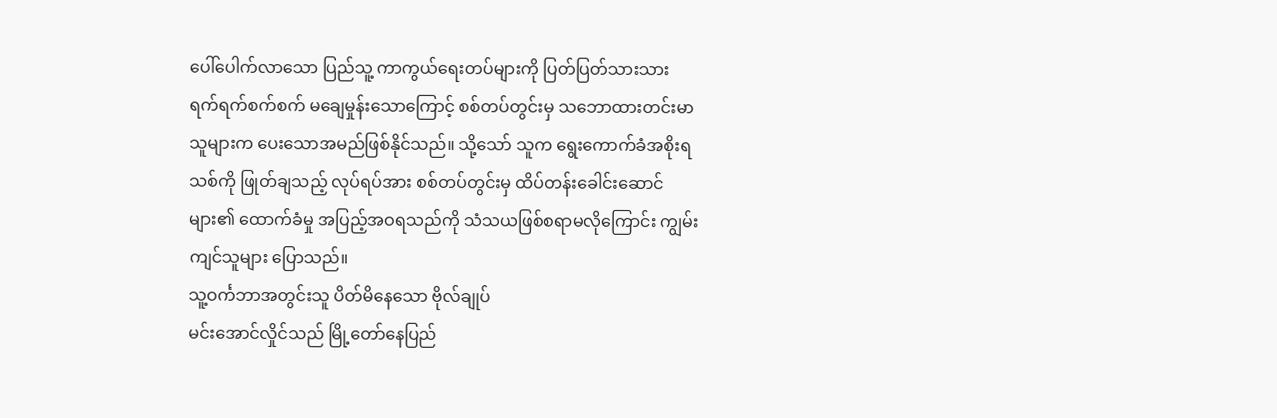ပေါ်ပေါက်လာသော ပြည်သူ့ ကာကွယ်ရေးတပ်များကို ပြတ်ပြတ်သားသား ရက်ရက်စက်စက် မချေမှုန်းသောကြောင့် စစ်တပ်တွင်းမှ သဘောထားတင်းမာသူများက ပေးသောအမည်ဖြစ်နိုင်သည်။ သို့သော် သူက ရွေးကောက်ခံအစိုးရသစ်ကို ဖြုတ်ချသည့် လုပ်ရပ်အား စစ်တပ်တွင်းမှ ထိပ်တန်းခေါင်းဆောင်များ၏ ထောက်ခံမှု အပြည့်အဝရသည်ကို သံသယဖြစ်စရာမလိုကြောင်း ကျွမ်းကျင်သူများ ပြောသည်။
သူ့ဝင်္ကဘာအတွင်းသူ ပိတ်မိနေသော ဗိုလ်ချုပ်
မင်းအောင်လှိုင်သည် မြို့တော်နေပြည်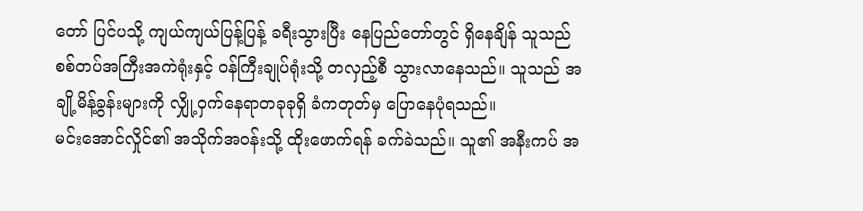တော် ပြင်ပသို့ ကျယ်ကျယ်ပြန့်ပြန့် ခရီးသွားပြီး နေပြည်တော်တွင် ရှိနေချိန် သူသည် စစ်တပ်အကြီးအကဲရုံးနှင့် ဝန်ကြီးချုပ်ရုံးသို့ တလှည့်စီ သွားလာနေသည်။ သူသည် အချို့မိန့်ခွန်းများကို လျှို့ဝှက်နေရာတခုခုရှိ ခံကတုတ်မှ ပြောနေပုံရသည်။
မင်းအောင်လှိုင်၏ အသိုက်အဝန်းသို့ ထိုးဖောက်ရန် ခက်ခဲသည်။ သူ၏ အနီးကပ် အ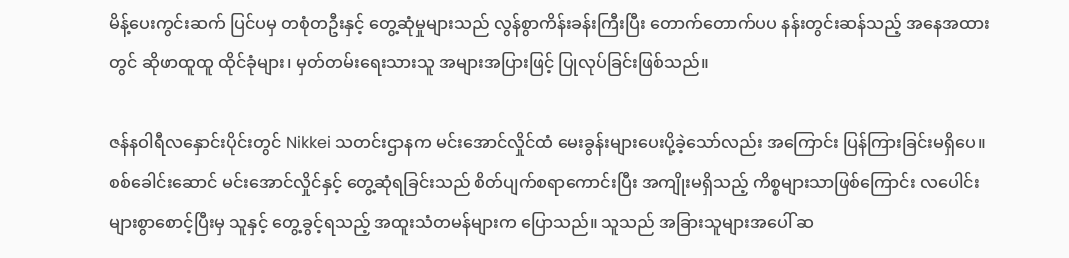မိန့်ပေးကွင်းဆက် ပြင်ပမှ တစုံတဦးနှင့် တွေ့ဆုံမှုများသည် လွန်စွာကိန်းခန်းကြီးပြီး တောက်တောက်ပပ နန်းတွင်းဆန်သည့် အနေအထားတွင် ဆိုဖာထူထူ ထိုင်ခုံများ၊ မှတ်တမ်းရေးသားသူ အများအပြားဖြင့် ပြုလုပ်ခြင်းဖြစ်သည်။

ဇန်နဝါရီလနှောင်းပိုင်းတွင် Nikkei သတင်းဌာနက မင်းအောင်လှိုင်ထံ မေးခွန်းများပေးပို့ခဲ့သော်လည်း အကြောင်း ပြန်ကြားခြင်းမရှိပေ။ စစ်ခေါင်းဆောင် မင်းအောင်လှိုင်နှင့် တွေ့ဆုံရခြင်းသည် စိတ်ပျက်စရာကောင်းပြီး အကျိုးမရှိသည့် ကိစ္စများသာဖြစ်ကြောင်း လပေါင်းများစွာစောင့်ပြီးမှ သူနှင့် တွေ့ခွင့်ရသည့် အထူးသံတမန်များက ပြောသည်။ သူသည် အခြားသူများအပေါ် ဆ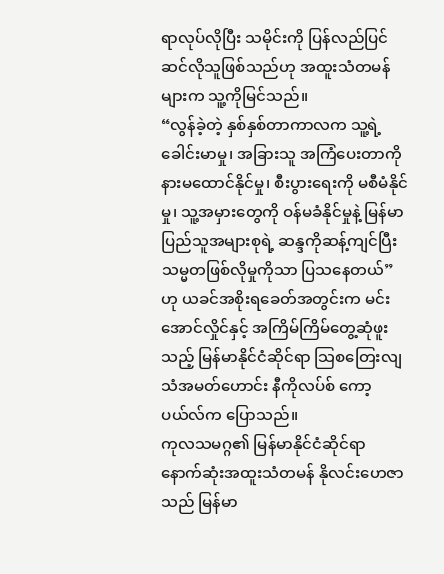ရာလုပ်လိုပြီး သမိုင်းကို ပြန်လည်ပြင်ဆင်လိုသူဖြစ်သည်ဟု အထူးသံတမန်များက သူ့ကိုမြင်သည်။
“လွန်ခဲ့တဲ့ နှစ်နှစ်တာကာလက သူ့ရဲ့ခေါင်းမာမှု၊ အခြားသူ အကြံပေးတာကို နားမထောင်နိုင်မှု၊ စီးပွားရေးကို မစီမံနိုင်မှု၊ သူ့အမှားတွေကို ဝန်မခံနိုင်မှုနဲ့ မြန်မာပြည်သူအများစုရဲ့ ဆန္ဒကိုဆန့်ကျင်ပြီး သမ္မတဖြစ်လိုမှုကိုသာ ပြသနေတယ်” ဟု ယခင်အစိုးရခေတ်အတွင်းက မင်းအောင်လှိုင်နှင့် အကြိမ်ကြိမ်တွေ့ဆုံဖူးသည့် မြန်မာနိုင်ငံဆိုင်ရာ သြစတြေးလျ သံအမတ်ဟောင်း နီကိုလပ်စ် ကော့ပယ်လ်က ပြောသည်။
ကုလသမဂ္ဂ၏ မြန်မာနိုင်ငံဆိုင်ရာ နောက်ဆုံးအထူးသံတမန် နိုလင်းဟေဇာသည် မြန်မာ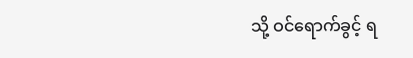သို့ ဝင်ရောက်ခွင့် ရ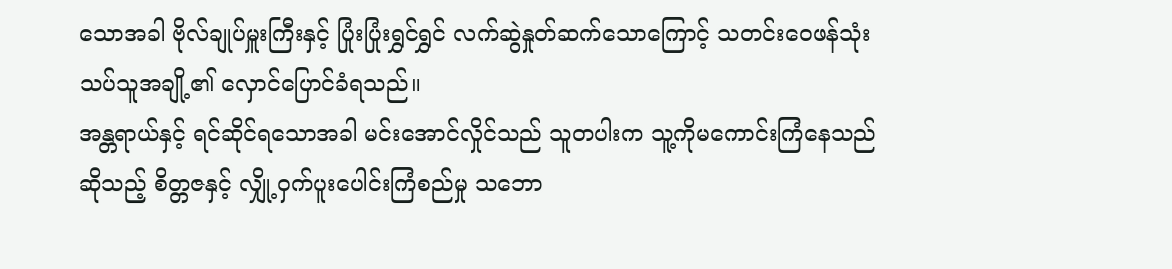သောအခါ ဗိုလ်ချုပ်မှူးကြီးနှင့် ပြုံးပြုံးရွှင်ရွှင် လက်ဆွဲနှုတ်ဆက်သောကြောင့် သတင်းဝေဖန်သုံးသပ်သူအချို့၏ လှောင်ပြောင်ခံရသည်။
အန္တရာယ်နှင့် ရင်ဆိုင်ရသောအခါ မင်းအောင်လှိုင်သည် သူတပါးက သူ့ကိုမကောင်းကြံနေသည် ဆိုသည့် စိတ္တဇနှင့် လျှို့ဝှက်ပူးပေါင်းကြံစည်မှု သဘော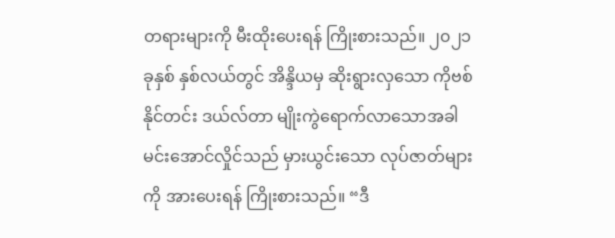တရားများကို မီးထိုးပေးရန် ကြိုးစားသည်။ ၂၀၂၁ ခုနှစ် နှစ်လယ်တွင် အိန္ဒိယမှ ဆိုးရွားလှသော ကိုဗစ်နိုင်တင်း ဒယ်လ်တာ မျိုးကွဲရောက်လာသောအခါ မင်းအောင်လှိုင်သည် မှားယွင်းသော လုပ်ဇာတ်များကို အားပေးရန် ကြိုးစားသည်။ “ဒီ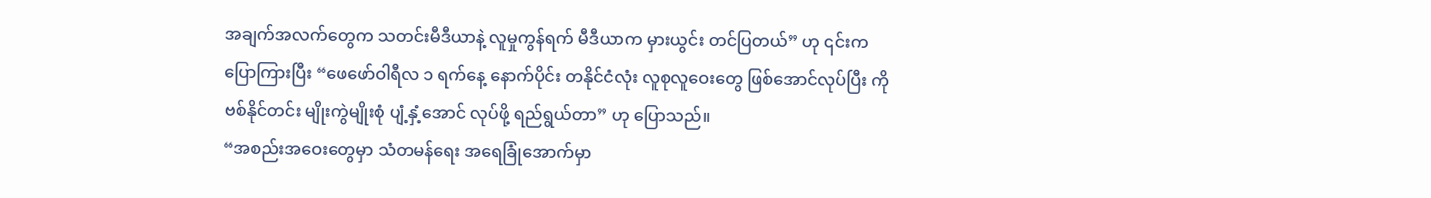အချက်အလက်တွေက သတင်းမီဒီယာနဲ့ လူမှုကွန်ရက် မီဒီယာက မှားယွင်း တင်ပြတယ်” ဟု ၎င်းကပြောကြားပြီး “ဖေဖော်ဝါရီလ ၁ ရက်နေ့ နောက်ပိုင်း တနိုင်ငံလုံး လူစုလူဝေးတွေ ဖြစ်အောင်လုပ်ပြီး ကိုဗစ်နိုင်တင်း မျိုးကွဲမျိုးစုံ ပျံ့နှံ့အောင် လုပ်ဖို့ ရည်ရွယ်တာ” ဟု ပြောသည်။
“အစည်းအဝေးတွေမှာ သံတမန်ရေး အရေခြုံအောက်မှာ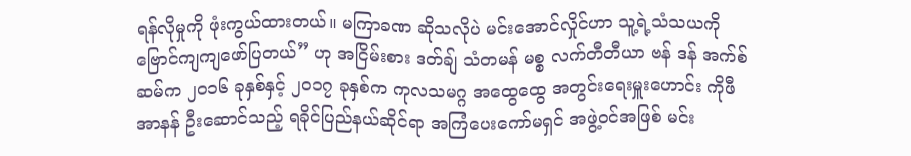ရန်လိုမှုကို ဖုံးကွယ်ထားတယ်။ မကြာခဏ ဆိုသလိုပဲ မင်းအောင်လှိုင်ဟာ သူ့ရဲ့သံသယကို ဗြောင်ကျကျဖော်ပြတယ်” ဟု အငြိမ်းစား ဒတ်ချ် သံတမန် မစ္စ လက်တီတီယာ ဗန် ဒန် အက်စ်ဆမ်က ၂၀၁၆ ခုနှစ်နှင့် ၂၀၁၇ ခုနှစ်က ကုလသမဂ္ဂ အထွေထွေ အတွင်းရေးမှူးဟောင်း ကိုဖီအာနန် ဦးဆောင်သည့် ရခိုင်ပြည်နယ်ဆိုင်ရာ အကြံပေးကော်မရှင် အဖွဲ့ဝင်အဖြစ် မင်း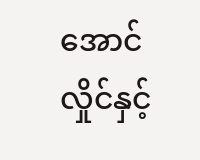အောင်လှိုင်နှင့်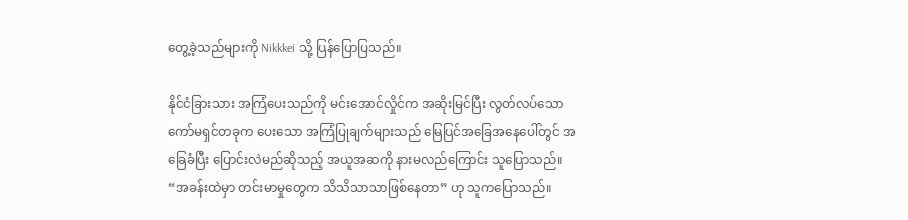တွေ့ခဲ့သည်များကို Nikkkei သို့ ပြန်ပြောပြသည်။

နိုင်ငံခြားသား အကြံပေးသည်ကို မင်းအောင်လှိုင်က အဆိုးမြင်ပြီး လွတ်လပ်သော ကော်မရှင်တခုက ပေးသော အကြံပြုချက်များသည် မြေပြင်အခြေအနေပေါ်တွင် အခြေခံပြီး ပြောင်းလဲမည်ဆိုသည့် အယူအဆကို နားမလည်ကြောင်း သူပြောသည်။ “အခန်းထဲမှာ တင်းမာမှုတွေက သိသိသာသာဖြစ်နေတာ” ဟု သူကပြောသည်။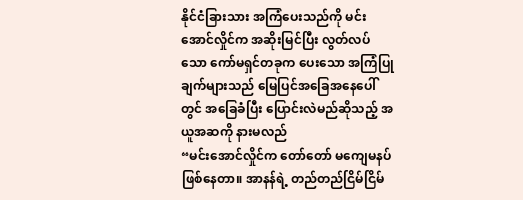နိုင်ငံခြားသား အကြံပေးသည်ကို မင်းအောင်လှိုင်က အဆိုးမြင်ပြီး လွတ်လပ်သော ကော်မရှင်တခုက ပေးသော အကြံပြုချက်များသည် မြေပြင်အခြေအနေပေါ်တွင် အခြေခံပြီး ပြောင်းလဲမည်ဆိုသည့် အယူအဆကို နားမလည်
“မင်းအောင်လှိုင်က တော်တော် မကျေမနပ်ဖြစ်နေတာ။ အာနန်ရဲ့ တည်တည်ငြိမ်ငြိမ်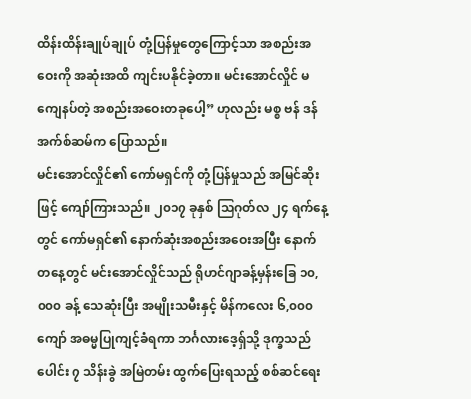ထိန်းထိန်းချုပ်ချုပ် တုံ့ပြန်မှုတွေကြောင့်သာ အစည်းအဝေးကို အဆုံးအထိ ကျင်းပနိုင်ခဲ့တာ။ မင်းအောင်လှိုင် မကျေနပ်တဲ့ အစည်းအဝေးတခုပေါ့” ဟုလည်း မစ္စ ဗန် ဒန် အက်စ်ဆမ်က ပြောသည်။
မင်းအောင်လှိုင်၏ ကော်မရှင်ကို တုံ့ပြန်မှုသည် အမြင်ဆိုးဖြင့် ကျော်ကြားသည်။ ၂၀၁၇ ခုနှစ် သြဂုတ်လ ၂၄ ရက်နေ့တွင် ကော်မရှင်၏ နောက်ဆုံးအစည်းအဝေးအပြီး နောက်တနေ့တွင် မင်းအောင်လှိုင်သည် ရိုဟင်ဂျာခန့်မှန်းခြေ ၁၀,၀၀၀ ခန့် သေဆုံးပြီး အမျိုးသမီးနှင့် မိန်ကလေး ၆,၀၀၀ ကျော် အဓမ္မပြုကျင့်ခံရကာ ဘင်္ဂလားဒေ့ရှ်သို့ ဒုက္ခသည်ပေါင်း ၇ သိန်းခွဲ အမြဲတမ်း ထွက်ပြေးရသည့် စစ်ဆင်ရေး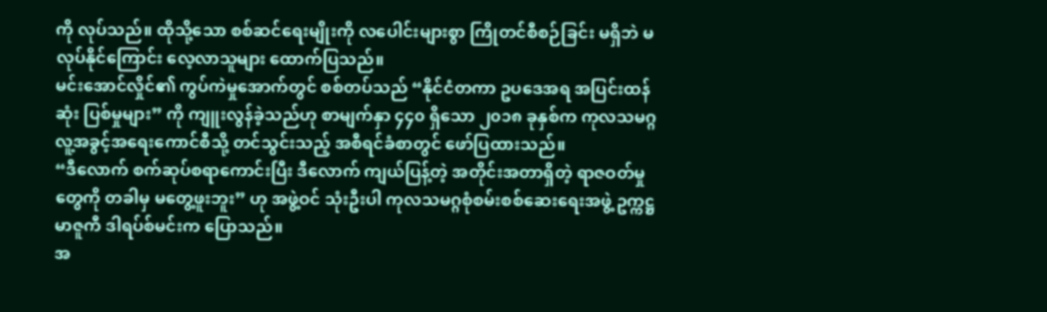ကို လုပ်သည်။ ထိုသို့သော စစ်ဆင်ရေးမျိုးကို လပေါင်းများစွာ ကြိုတင်စီစဉ်ခြင်း မရှိဘဲ မလုပ်နိုင်ကြောင်း လေ့လာသူများ ထောက်ပြသည်။
မင်းအောင်လှိုင်၏ ကွပ်ကဲမှုအောက်တွင် စစ်တပ်သည် “နိုင်ငံတကာ ဥပဒေအရ အပြင်းထန်ဆုံး ပြစ်မှုများ” ကို ကျူးလွန်ခဲ့သည်ဟု စာမျက်နှာ ၄၄၀ ရှိသော ၂၀၁၈ ခုနှစ်က ကုလသမဂ္ဂ လူ့အခွင့်အရေးကောင်စီသို့ တင်သွင်းသည့် အစီရင်ခံစာတွင် ဖော်ပြထားသည်။
“ဒီလောက် စက်ဆုပ်စရာကောင်းပြီး ဒီလောက် ကျယ်ပြန့်တဲ့ အတိုင်းအတာရှိတဲ့ ရာဇဝတ်မှုတွေကို တခါမှ မတွေ့ဖူးဘူး” ဟု အဖွဲ့ဝင် သုံးဦးပါ ကုလသမဂ္ဂစုံစမ်းစစ်ဆေးရေးအဖွဲ့ ဥက္ကဋ္ဌ မာဇူကီ ဒါရပ်စ်မင်းက ပြောသည်။
အ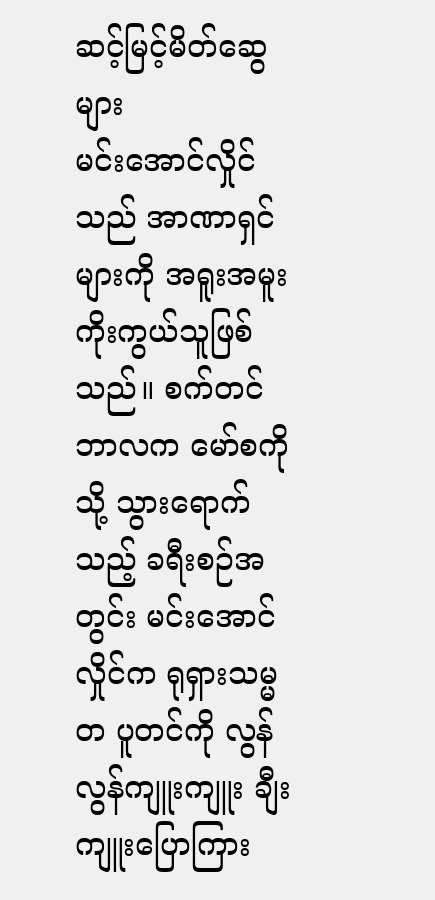ဆင့်မြင့်မိတ်ဆွေများ
မင်းအောင်လှိုင်သည် အာဏာရှင်များကို အရူးအမူး ကိုးကွယ်သူဖြစ်သည်။ စက်တင်ဘာလက မော်စကိုသို့ သွားရောက်သည့် ခရီးစဉ်အတွင်း မင်းအောင်လှိုင်က ရုရှားသမ္မတ ပူတင်ကို လွန်လွန်ကျူးကျူး ချီးကျူးပြောကြား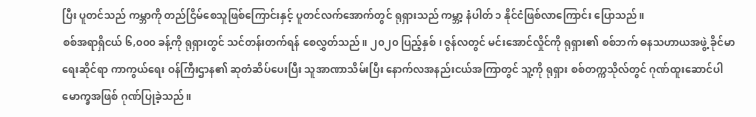ပြီး ပူတင်သည် ကမ္ဘာကို တည်ငြိမ်စေသူဖြစ်ကြောင်းနှင့် ပူတင်လက်အောက်တွင် ရုရှားသည် ကမ္ဘာ့ နံပါတ် ၁ နိုင်ငံဖြစ်လာကြောင်း ပြောသည်။
စစ်အရာရှိငယ် ၆,၀၀၀ ခန့်ကို ရုရှားတွင် သင်တန်းတက်ရန် စေလွှတ်သည်။ ၂၀၂၀ ပြည့်နှစ်၊ ဇွန်လတွင် မင်းအောင်လှိုင်ကို ရုရှား၏ စစ်ဘက် ဓနသဟာယအဖွဲ့ ခိုင်မာရေးဆိုင်ရာ ကာကွယ်ရေး ဝန်ကြီးဌာန၏ ဆုတံဆိပ်ပေးပြီး သူအာဏာသိမ်းပြီး နောက်လအနည်းငယ်အကြာတွင် သူ့ကို ရုရှား စစ်တက္ကသိုလ်တွင် ဂုဏ်ထူးဆောင်ပါမောက္ခအဖြစ် ဂုဏ်ပြုခဲ့သည်။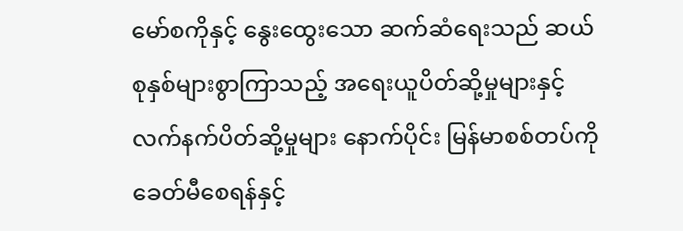မော်စကိုနှင့် နွေးထွေးသော ဆက်ဆံရေးသည် ဆယ်စုနှစ်များစွာကြာသည့် အရေးယူပိတ်ဆို့မှုများနှင့် လက်နက်ပိတ်ဆို့မှုများ နောက်ပိုင်း မြန်မာစစ်တပ်ကို ခေတ်မီစေရန်နှင့်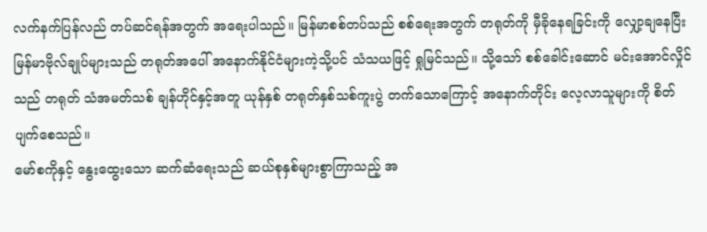လက်နက်ပြန်လည် တပ်ဆင်ရန်အတွက် အရေးပါသည်။ မြန်မာစစ်တပ်သည် စစ်ရေးအတွက် တရုတ်ကို မှီခိုနေရခြင်းကို လျှော့ချနေပြီး မြန်မာဗိုလ်ချုပ်များသည် တရုတ်အပေါ် အနောက်နိုင်ငံများကဲ့သို့ပင် သံသယဖြင့် ရှုမြင်သည်။ သို့သော် စစ်ခေါင်းဆောင် မင်းအောင်လှိုင်သည် တရုတ် သံအမတ်သစ် ချန်ဟိုင်နှင့်အတူ ယုန်နှစ် တရုတ်နှစ်သစ်ကူးပွဲ တက်သောကြောင့် အနောက်တိုင်း လေ့လာသူများကို စိတ်ပျက်စေသည်။
မော်စကိုနှင့် နွေးထွေးသော ဆက်ဆံရေးသည် ဆယ်စုနှစ်များစွာကြာသည့် အ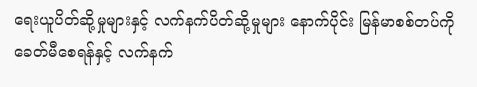ရေးယူပိတ်ဆို့မှုများနှင့် လက်နက်ပိတ်ဆို့မှုများ နောက်ပိုင်း မြန်မာစစ်တပ်ကို ခေတ်မီစေရန်နှင့် လက်နက်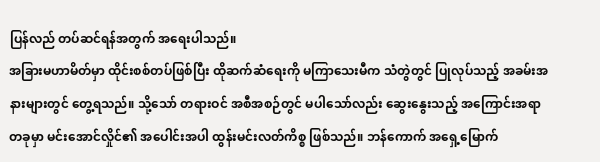ပြန်လည် တပ်ဆင်ရန်အတွက် အရေးပါသည်။
အခြားမဟာမိတ်မှာ ထိုင်းစစ်တပ်ဖြစ်ပြီး ထိုဆက်ဆံရေးကို မကြာသေးမီက သံတွဲတွင် ပြုလုပ်သည့် အခမ်းအနားများတွင် တွေ့ရသည်။ သို့သော် တရားဝင် အစီအစဉ်တွင် မပါသော်လည်း ဆွေးနွေးသည့် အကြောင်းအရာတခုမှာ မင်းအောင်လှိုင်၏ အပေါင်းအပါ ထွန်းမင်းလတ်ကိစ္စ ဖြစ်သည်။ ဘန်ကောက် အရှေ့မြောက်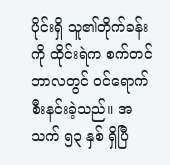ပိုင်းရှိ သူ၏တိုက်ခန်းကို ထိုင်းရဲက စက်တင်ဘာလတွင် ဝင်ရောက်စီးနင်းခဲ့သည်။ အသက် ၅၃ နှစ် ရှိပြီ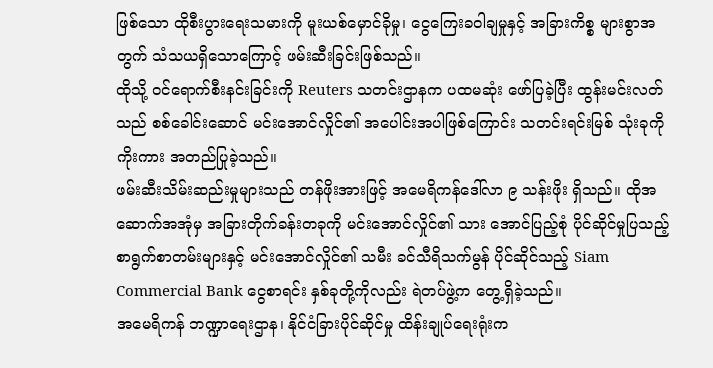ဖြစ်သော ထိုစီးပွားရေးသမားကို မူးယစ်မှောင်ခိုမှု၊ ငွေကြေးခဝါချမှုနှင့် အခြားကိစ္စ များစွာအတွက် သံသယရှိသောကြောင့် ဖမ်းဆီးခြင်းဖြစ်သည်။
ထိုသို့ ဝင်ရောက်စီးနင်းခြင်းကို Reuters သတင်းဌာနက ပထမဆုံး ဖော်ပြခဲ့ပြီး ထွန်းမင်းလတ်သည် စစ်ခေါင်းဆောင် မင်းအောင်လှိုင်၏ အပေါင်းအပါဖြစ်ကြောင်း သတင်းရင်းမြစ် သုံးခုကို ကိုးကား အတည်ပြုခဲ့သည်။
ဖမ်းဆီးသိမ်းဆည်းမှုများသည် တန်ဖိုးအားဖြင့် အမေရိကန်ဒေါ်လာ ၉ သန်းဖိုး ရှိသည်။ ထိုအဆောက်အအုံမှ အခြားတိုက်ခန်းတခုကို မင်းအောင်လှိုင်၏ သား အောင်ပြည့်စုံ ပိုင်ဆိုင်မှုပြသည့် စာရွက်စာတမ်းများနှင့် မင်းအောင်လှိုင်၏ သမီး ခင်သီရိသက်မွန် ပိုင်ဆိုင်သည့် Siam Commercial Bank ငွေစာရင်း နှစ်ခုတို့ကိုလည်း ရဲတပ်ဖွဲ့က တွေ့ရှိခဲ့သည်။
အမေရိကန် ဘဏ္ဍာရေးဌာန၊ နိုင်ငံခြားပိုင်ဆိုင်မှု ထိန်းချုပ်ရေးရုံးက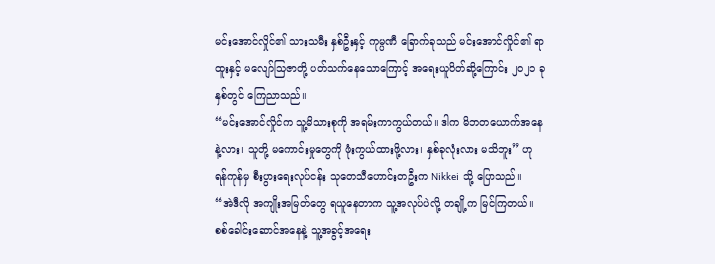မင်းအောင်လှိုင်၏ သားသမီး နှစ်ဦးနှင့် ကုမ္ပဏီ ခြောက်ခုသည် မင်းအောင်လှိုင်၏ ရာထူးနှင့် မလျော်သြဇာတို့ ပတ်သက်နေသောကြောင့် အရေးယူပိတ်ဆို့ကြောင်း ၂၀၂၁ ခုနှစ်တွင် ကြေညာသည်။
“မင်းအောင်လှိုင်က သူ့မိသားစုကို အရမ်းကာကွယ်တယ်။ ဒါက မိဘတယောက်အနေနဲ့လား၊ သူတို့ မကောင်းမှုတွေကို ဖုံးကွယ်ထားဖို့လား၊ နှစ်ခုလုံးလား မသိဘူး” ဟု ရန်ကုန်မှ စီးပွားရေးလုပ်ငန်း သုတေသီဟောင်းတဦးက Nikkei သို့ ပြောသည်။
“အဲဒီလို အကျိုးအမြတ်တွေ ရယူနေတာက သူ့အလုပ်ပဲလို့ တချို့က မြင်ကြတယ်။ စစ်ခေါင်းဆောင်အနေနဲ့ သူ့အခွင့်အရေး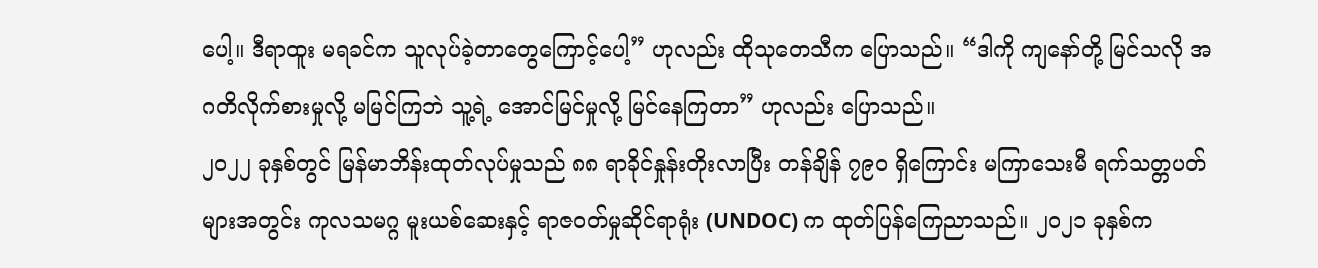ပေါ့။ ဒီရာထူး မရခင်က သူလုပ်ခဲ့တာတွေကြောင့်ပေါ့” ဟုလည်း ထိုသုတေသီက ပြောသည်။ “ဒါကို ကျနော်တို့ မြင်သလို အဂတိလိုက်စားမှုလို့ မမြင်ကြဘဲ သူ့ရဲ့ အောင်မြင်မှုလို့ မြင်နေကြတာ” ဟုလည်း ပြောသည်။
၂၀၂၂ ခုနှစ်တွင် မြန်မာဘိန်းထုတ်လုပ်မှုသည် ၈၈ ရာခိုင်နှုန်းတိုးလာပြီး တန်ချိန် ၇၉၀ ရှိကြောင်း မကြာသေးမီ ရက်သတ္တပတ်များအတွင်း ကုလသမဂ္ဂ မူးယစ်ဆေးနှင့် ရာဇဝတ်မှုဆိုင်ရာရုံး (UNDOC) က ထုတ်ပြန်ကြေညာသည်။ ၂၀၂၁ ခုနှစ်က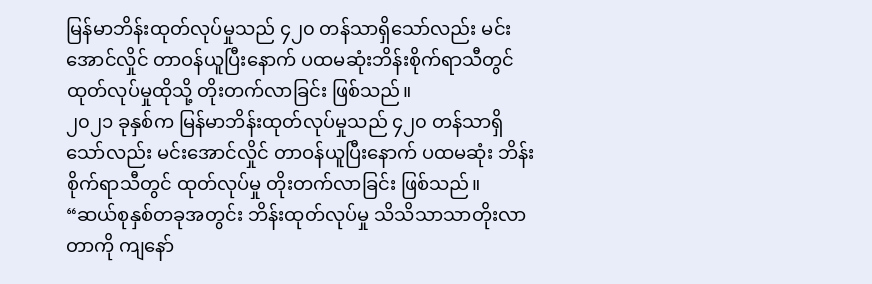မြန်မာဘိန်းထုတ်လုပ်မှုသည် ၄၂၀ တန်သာရှိသော်လည်း မင်းအောင်လှိုင် တာဝန်ယူပြီးနောက် ပထမဆုံးဘိန်းစိုက်ရာသီတွင် ထုတ်လုပ်မှုထိုသို့ တိုးတက်လာခြင်း ဖြစ်သည်။
၂၀၂၁ ခုနှစ်က မြန်မာဘိန်းထုတ်လုပ်မှုသည် ၄၂၀ တန်သာရှိသော်လည်း မင်းအောင်လှိုင် တာဝန်ယူပြီးနောက် ပထမဆုံး ဘိန်းစိုက်ရာသီတွင် ထုတ်လုပ်မှု တိုးတက်လာခြင်း ဖြစ်သည်။
“ဆယ်စုနှစ်တခုအတွင်း ဘိန်းထုတ်လုပ်မှု သိသိသာသာတိုးလာတာကို ကျနော်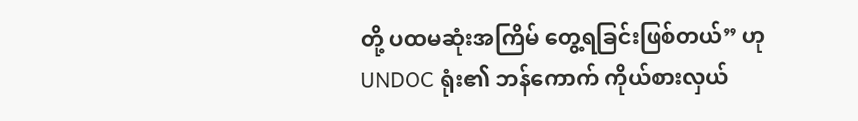တို့ ပထမဆုံးအကြိမ် တွေ့ရခြင်းဖြစ်တယ်” ဟု UNDOC ရုံး၏ ဘန်ကောက် ကိုယ်စားလှယ်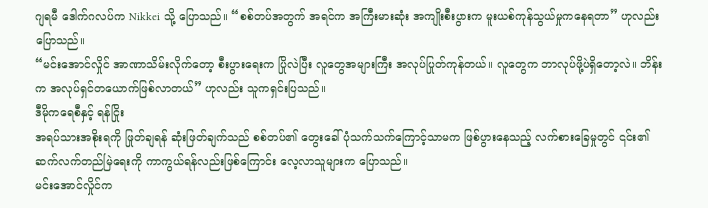ဂျရမီ ဒေါက်ဂလပ်က Nikkei သို့ ပြောသည်။ “စစ်တပ်အတွက် အရင်က အကြီးမားဆုံး အကျိုးစီးပွားက မူးယစ်ကုန်သွယ်မှုကနေရတာ” ဟုလည်း ပြောသည်။
“မင်းအောင်လှိုင် အာဏာသိမ်းလိုက်တော့ စီးပွားရေးက ပြိုလဲပြီး လူတွေအများကြီး အလုပ်ပြုတ်ကုန်တယ်။ လူတွေက ဘာလုပ်ဖို့ပဲရှိတော့လဲ။ ဘိန်းက အလုပ်ရှင်တယောက်ဖြစ်လာတယ်” ဟုလည်း သူကရှင်းပြသည်။
ဒီမိုကရေစီနှင့် ရန်ငြိုး
အရပ်သားအစိုးရကို ဖြုတ်ချရန် ဆုံးဖြတ်ချက်သည် စစ်တပ်၏ တွေးခေါ်ပုံသက်သက်ကြောင့်သာမက ဖြစ်ပွားနေသည့် လက်စားခြေမှုတွင် ၎င်း၏ ဆက်လက်တည်မြဲရေးကို ကာကွယ်ရန်လည်းဖြစ်ကြောင်း လေ့လာသူများက ပြောသည်။
မင်းအောင်လှိုင်က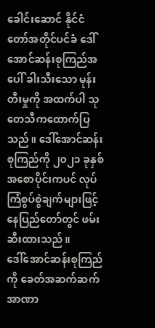ခေါင်းဆောင် နိုင်ငံတော်အတိုင်ပင်ခံ ဒေါ်အောင်ဆန်းစုကြည်အပေါ် ခါးသီးသော မုန်းတီးမှုကို အထက်ပါ သုတေသီကထောက်ပြသည်။ ဒေါ်အောင်ဆန်းစုကြည်ကို ၂၀၂၁ ခုနှစ် အစောပိုင်းကပင် လုပ်ကြံစွပ်စွဲချက်များဖြင့် နေပြည်တော်တွင် ဖမ်းဆီးထားသည်။
ဒေါ်အောင်ဆန်းစုကြည်ကို ခေတ်အဆက်ဆက် အာဏာ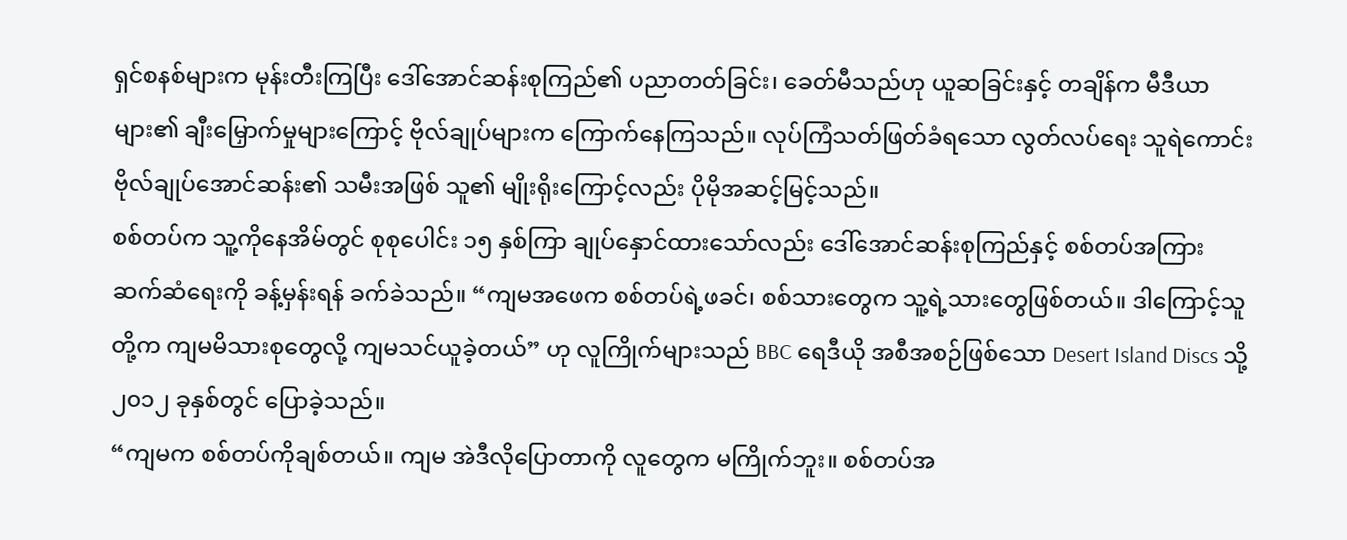ရှင်စနစ်များက မုန်းတီးကြပြီး ဒေါ်အောင်ဆန်းစုကြည်၏ ပညာတတ်ခြင်း၊ ခေတ်မီသည်ဟု ယူဆခြင်းနှင့် တချိန်က မီဒီယာများ၏ ချီးမြှောက်မှုများကြောင့် ဗိုလ်ချုပ်များက ကြောက်နေကြသည်။ လုပ်ကြံသတ်ဖြတ်ခံရသော လွတ်လပ်ရေး သူရဲကောင်း ဗိုလ်ချုပ်အောင်ဆန်း၏ သမီးအဖြစ် သူ၏ မျိုးရိုးကြောင့်လည်း ပိုမိုအဆင့်မြင့်သည်။
စစ်တပ်က သူ့ကိုနေအိမ်တွင် စုစုပေါင်း ၁၅ နှစ်ကြာ ချုပ်နှောင်ထားသော်လည်း ဒေါ်အောင်ဆန်းစုကြည်နှင့် စစ်တပ်အကြား ဆက်ဆံရေးကို ခန့်မှန်းရန် ခက်ခဲသည်။ “ကျမအဖေက စစ်တပ်ရဲ့ဖခင်၊ စစ်သားတွေက သူ့ရဲ့သားတွေဖြစ်တယ်။ ဒါကြောင့်သူတို့က ကျမမိသားစုတွေလို့ ကျမသင်ယူခဲ့တယ်” ဟု လူကြိုက်များသည် BBC ရေဒီယို အစီအစဉ်ဖြစ်သော Desert Island Discs သို့ ၂၀၁၂ ခုနှစ်တွင် ပြောခဲ့သည်။
“ကျမက စစ်တပ်ကိုချစ်တယ်။ ကျမ အဲဒီလိုပြောတာကို လူတွေက မကြိုက်ဘူး။ စစ်တပ်အ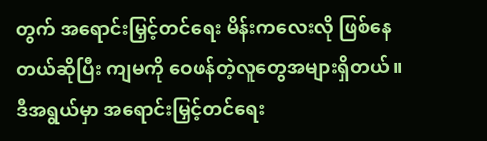တွက် အရောင်းမြှင့်တင်ရေး မိန်းကလေးလို ဖြစ်နေတယ်ဆိုပြီး ကျမကို ဝေဖန်တဲ့လူတွေအများရှိတယ်။ ဒီအရွယ်မှာ အရောင်းမြှင့်တင်ရေး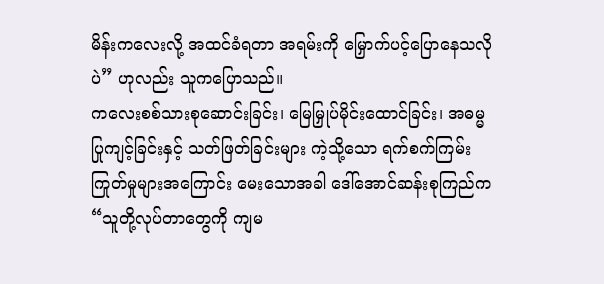မိန်းကလေးလို့ အထင်ခံရတာ အရမ်းကို မြှောက်ပင့်ပြောနေသလိုပဲ” ဟုလည်း သူကပြောသည်။
ကလေးစစ်သားစုဆောင်းခြင်း၊ မြေမြှုပ်မိုင်းထောင်ခြင်း၊ အဓမ္မပြုကျင့်ခြင်းနှင့် သတ်ဖြတ်ခြင်းများ ကဲ့သို့သော ရက်စက်ကြမ်းကြုတ်မှုများအကြောင်း မေးသောအခါ ဒေါ်အောင်ဆန်းစုကြည်က “သူတို့လုပ်တာတွေကို ကျမ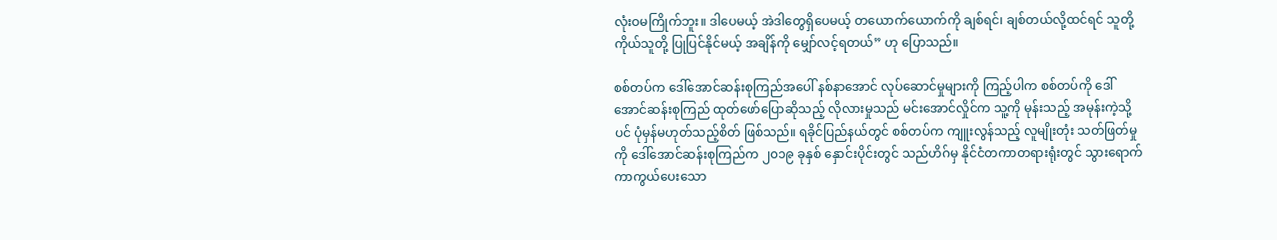လုံးဝမကြိုက်ဘူး။ ဒါပေမယ့် အဲဒါတွေရှိပေမယ့် တယောက်ယောက်ကို ချစ်ရင်၊ ချစ်တယ်လို့ထင်ရင် သူတို့ကိုယ်သူတို့ ပြုပြင်နိုင်မယ့် အချိန်ကို မျှော်လင့်ရတယ်” ဟု ပြောသည်။

စစ်တပ်က ဒေါ်အောင်ဆန်းစုကြည်အပေါ် နစ်နာအောင် လုပ်ဆောင်မှုများကို ကြည့်ပါက စစ်တပ်ကို ဒေါ်အောင်ဆန်းစုကြည် ထုတ်ဖော်ပြောဆိုသည့် လိုလားမှုသည် မင်းအောင်လှိုင်က သူ့ကို မုန်းသည့် အမုန်းကဲ့သို့ပင် ပုံမှန်မဟုတ်သည့်စိတ် ဖြစ်သည်။ ရခိုင်ပြည်နယ်တွင် စစ်တပ်က ကျူးလွန်သည့် လူမျိုးတုံး သတ်ဖြတ်မှုကို ဒေါ်အောင်ဆန်းစုကြည်က ၂၀၁၉ ခုနှစ် နှောင်းပိုင်းတွင် သည်ဟိဂ်မှ နိုင်ငံတကာတရားရုံးတွင် သွားရောက် ကာကွယ်ပေးသော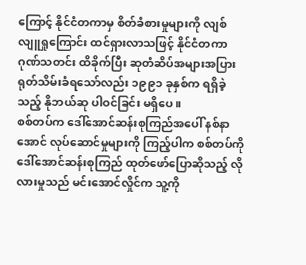ကြောင့် နိုင်ငံတကာမှ စိတ်ခံစားမှုများကို လျစ်လျူရှုကြောင်း ထင်ရှားလာသဖြင့် နိုင်ငံတကာ ဂုဏ်သတင်း ထိခိုက်ပြီး ဆုတံဆိပ်အများအပြား ရုတ်သိမ်းခံရသော်လည်း ၁၉၉၁ ခုနှစ်က ရရှိခဲ့သည့် နိုဘယ်ဆု ပါဝင်ခြင်း မရှိပေ။
စစ်တပ်က ဒေါ်အောင်ဆန်းစုကြည်အပေါ် နစ်နာအောင် လုပ်ဆောင်မှုများကို ကြည့်ပါက စစ်တပ်ကို ဒေါ်အောင်ဆန်းစုကြည် ထုတ်ဖော်ပြောဆိုသည့် လိုလားမှုသည် မင်းအောင်လှိုင်က သူ့ကို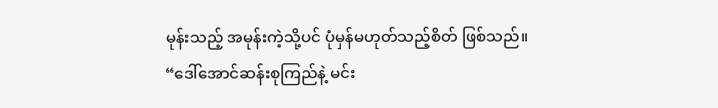မုန်းသည့် အမုန်းကဲ့သို့ပင် ပုံမှန်မဟုတ်သည့်စိတ် ဖြစ်သည်။
“ဒေါ်အောင်ဆန်းစုကြည်နဲ့ မင်း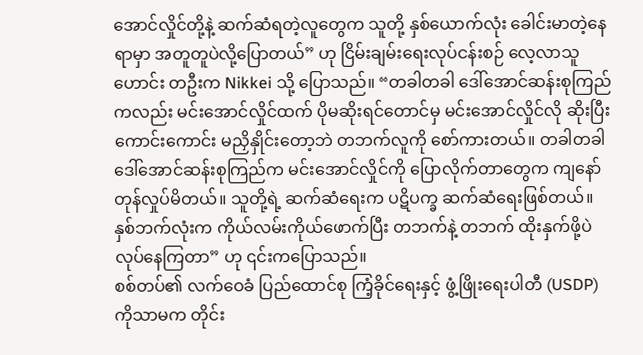အောင်လှိုင်တို့နဲ့ ဆက်ဆံရတဲ့လူတွေက သူတို့ နှစ်ယောက်လုံး ခေါင်းမာတဲ့နေရာမှာ အတူတူပဲလို့ပြောတယ်” ဟု ငြိမ်းချမ်းရေးလုပ်ငန်းစဉ် လေ့လာသူဟောင်း တဦးက Nikkei သို့ ပြောသည်။ “တခါတခါ ဒေါ်အောင်ဆန်းစုကြည်ကလည်း မင်းအောင်လှိုင်ထက် ပိုမဆိုးရင်တောင်မှ မင်းအောင်လှိုင်လို ဆိုးပြီး ကောင်းကောင်း မညှိနှိုင်းတော့ဘဲ တဘက်လူကို စော်ကားတယ်။ တခါတခါ ဒေါ်အောင်ဆန်းစုကြည်က မင်းအောင်လှိုင်ကို ပြောလိုက်တာတွေက ကျနော် တုန်လှုပ်မိတယ်။ သူတို့ရဲ့ ဆက်ဆံရေးက ပဋိပက္ခ ဆက်ဆံရေးဖြစ်တယ်။ နှစ်ဘက်လုံးက ကိုယ်လမ်းကိုယ်ဖောက်ပြီး တဘက်နဲ့ တဘက် ထိုးနှက်ဖို့ပဲ လုပ်နေကြတာ” ဟု ၎င်းကပြောသည်။
စစ်တပ်၏ လက်ဝေခံ ပြည်ထောင်စု ကြံ့ခိုင်ရေးနှင့် ဖွံ့ဖြိုးရေးပါတီ (USDP) ကိုသာမက တိုင်း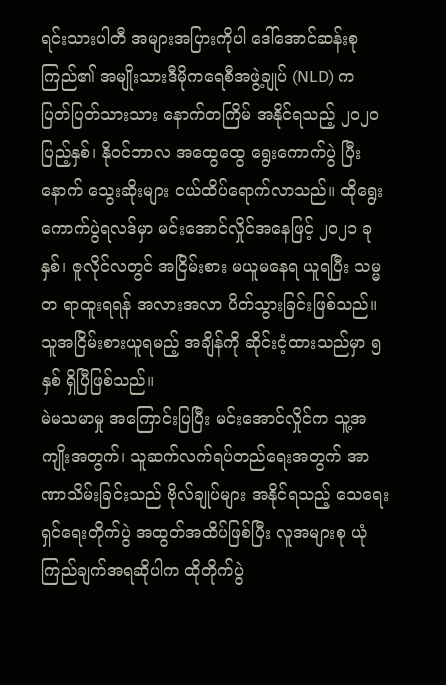ရင်းသားပါတီ အများအပြားကိုပါ ဒေါ်အောင်ဆန်းစုကြည်၏ အမျိုးသားဒီမိုကရေစီအဖွဲ့ချုပ် (NLD) က ပြတ်ပြတ်သားသား နောက်တကြိမ် အနိုင်ရသည့် ၂၀၂၀ ပြည့်နှစ်၊ နိုဝင်ဘာလ အထွေထွေ ရွေးကောက်ပွဲ ပြီးနောက် သွေးဆိုးများ ငယ်ထိပ်ရောက်လာသည်။ ထိုရွေးကောက်ပွဲရလဒ်မှာ မင်းအောင်လှိုင်အနေဖြင့် ၂၀၂၁ ခုနှစ်၊ ဇူလိုင်လတွင် အငြိမ်းစား မယူမနေရ ယူရပြီး သမ္မတ ရာထူးရရန် အလားအလာ ပိတ်သွားခြင်းဖြစ်သည်။ သူအငြိမ်းစားယူရမည့် အချိန်ကို ဆိုင်းငံ့ထားသည်မှာ ၅ နှစ် ရှိပြီဖြစ်သည်။
မဲမသမာမှု အကြောင်းပြပြီး မင်းအောင်လှိုင်က သူ့အကျိုးအတွက်၊ သူဆက်လက်ရပ်တည်ရေးအတွက် အာဏာသိမ်းခြင်းသည် ဗိုလ်ချုပ်များ အနိုင်ရသည့် သေရေးရှင်ရေးတိုက်ပွဲ အထွတ်အထိပ်ဖြစ်ပြီး လူအများစု ယုံကြည်ချက်အရဆိုပါက ထိုတိုက်ပွဲ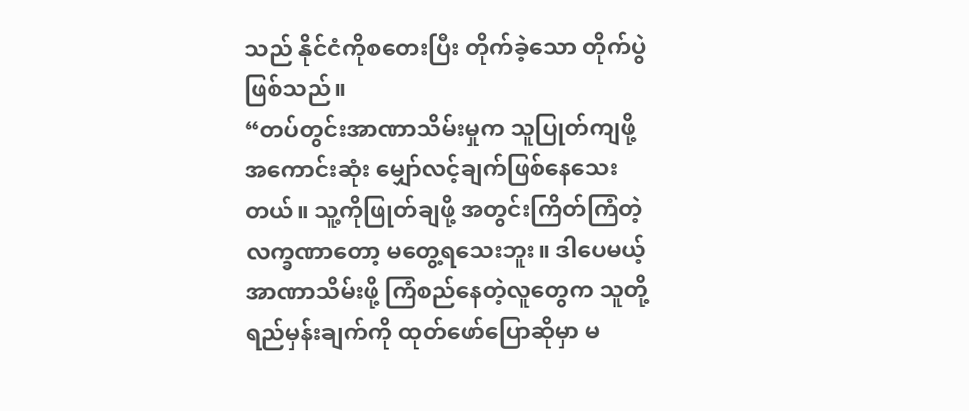သည် နိုင်ငံကိုစတေးပြီး တိုက်ခဲ့သော တိုက်ပွဲဖြစ်သည်။
“တပ်တွင်းအာဏာသိမ်းမှုက သူပြုတ်ကျဖို့ အကောင်းဆုံး မျှော်လင့်ချက်ဖြစ်နေသေးတယ်။ သူ့ကိုဖြုတ်ချဖို့ အတွင်းကြိတ်ကြံတဲ့ လက္ခဏာတော့ မတွေ့ရသေးဘူး။ ဒါပေမယ့် အာဏာသိမ်းဖို့ ကြံစည်နေတဲ့လူတွေက သူတို့ရည်မှန်းချက်ကို ထုတ်ဖော်ပြောဆိုမှာ မ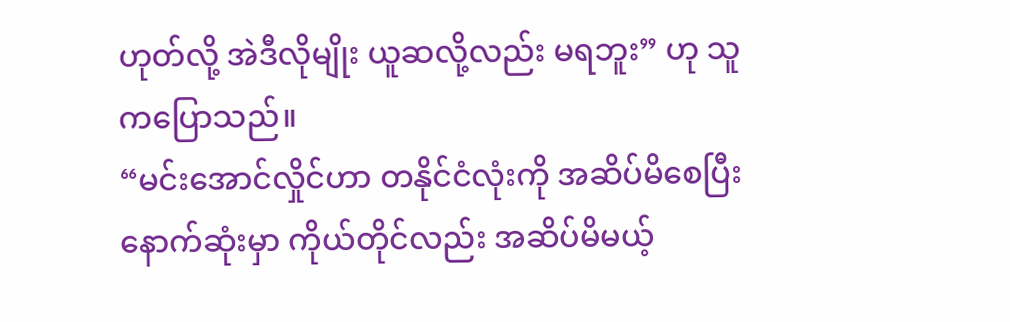ဟုတ်လို့ အဲဒီလိုမျိုး ယူဆလို့လည်း မရဘူး” ဟု သူကပြောသည်။
“မင်းအောင်လှိုင်ဟာ တနိုင်ငံလုံးကို အဆိပ်မိစေပြီး နောက်ဆုံးမှာ ကိုယ်တိုင်လည်း အဆိပ်မိမယ့်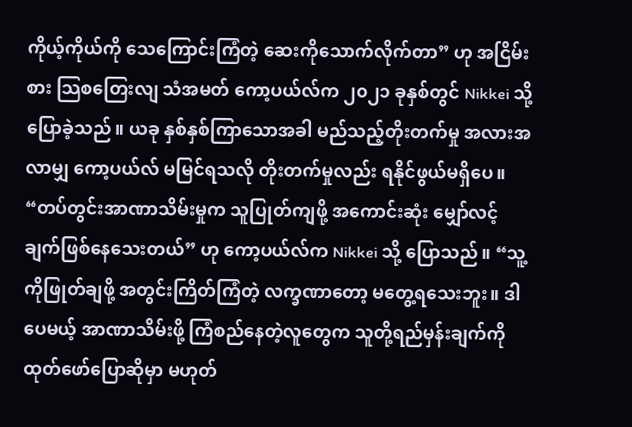ကိုယ့်ကိုယ်ကို သေကြောင်းကြံတဲ့ ဆေးကိုသောက်လိုက်တာ” ဟု အငြိမ်းစား သြစတြေးလျ သံအမတ် ကော့ပယ်လ်က ၂၀၂၁ ခုနှစ်တွင် Nikkei သို့ ပြောခဲ့သည်။ ယခု နှစ်နှစ်ကြာသောအခါ မည်သည့်တိုးတက်မှု အလားအလာမျှ ကော့ပယ်လ် မမြင်ရသလို တိုးတက်မှုလည်း ရနိုင်ဖွယ်မရှိပေ။
“တပ်တွင်းအာဏာသိမ်းမှုက သူပြုတ်ကျဖို့ အကောင်းဆုံး မျှော်လင့်ချက်ဖြစ်နေသေးတယ်” ဟု ကော့ပယ်လ်က Nikkei သို့ ပြောသည်။ “သူ့ကိုဖြုတ်ချဖို့ အတွင်းကြိတ်ကြံတဲ့ လက္ခဏာတော့ မတွေ့ရသေးဘူး။ ဒါပေမယ့် အာဏာသိမ်းဖို့ ကြံစည်နေတဲ့လူတွေက သူတို့ရည်မှန်းချက်ကို ထုတ်ဖော်ပြောဆိုမှာ မဟုတ်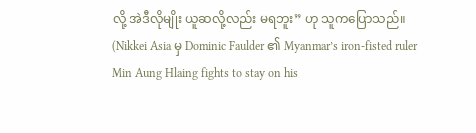လို့ အဲဒီလိုမျိုး ယူဆလို့လည်း မရဘူး” ဟု သူကပြောသည်။
(Nikkei Asia မှ Dominic Faulder ၏ Myanmar’s iron-fisted ruler Min Aung Hlaing fights to stay on his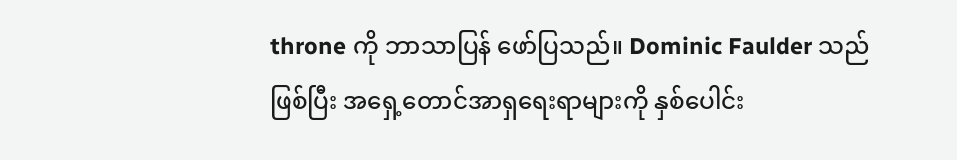throne ကို ဘာသာပြန် ဖော်ပြသည်။ Dominic Faulder သည် ဖြစ်ပြီး အရှေ့တောင်အာရှရေးရာများကို နှစ်ပေါင်း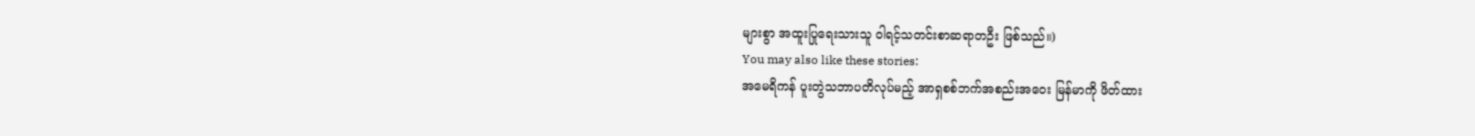များစွာ အထူးပြုရေးသားသူ ဝါရင့်သတင်းစာဆရာတဦး ဖြစ်သည်။)
You may also like these stories:
အမေရိကန် ပူးတွဲသဘာပတိလုပ်မည့် အာရှစစ်ဘက်အစည်းအဝေး မြန်မာကို ဖိတ်ထား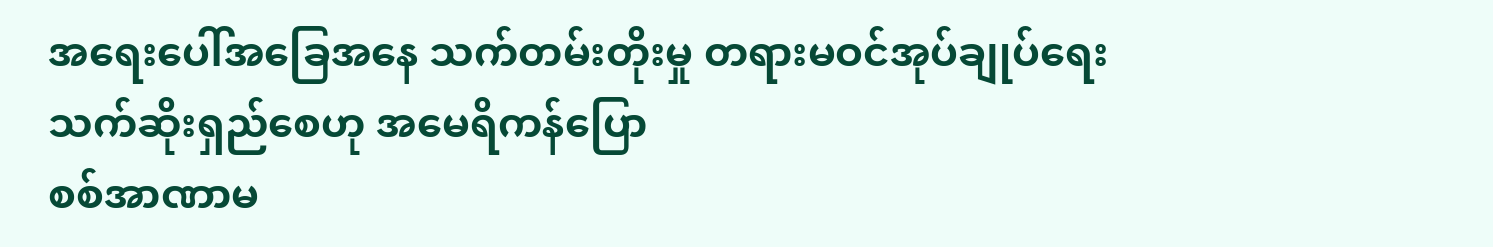အရေးပေါ်အခြေအနေ သက်တမ်းတိုးမှု တရားမဝင်အုပ်ချုပ်ရေး သက်ဆိုးရှည်စေဟု အမေရိကန်ပြော
စစ်အာဏာမ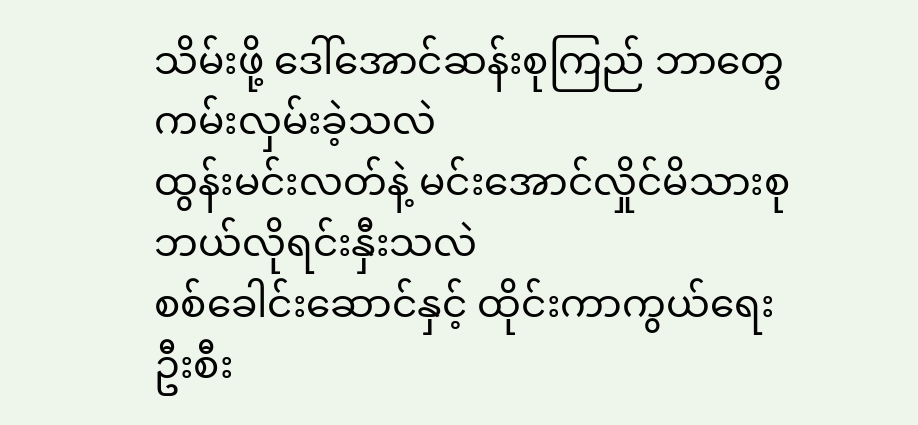သိမ်းဖို့ ဒေါ်အောင်ဆန်းစုကြည် ဘာတွေ ကမ်းလှမ်းခဲ့သလဲ
ထွန်းမင်းလတ်နဲ့ မင်းအောင်လှိုင်မိသားစု ဘယ်လိုရင်းနှီးသလဲ
စစ်ခေါင်းဆောင်နှင့် ထိုင်းကာကွယ်ရေး ဦးစီး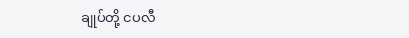ချုပ်တို့ ငပလီ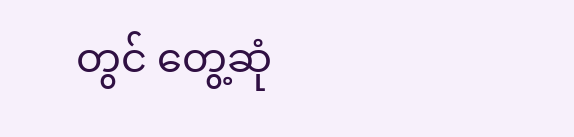တွင် တွေ့ဆုံ